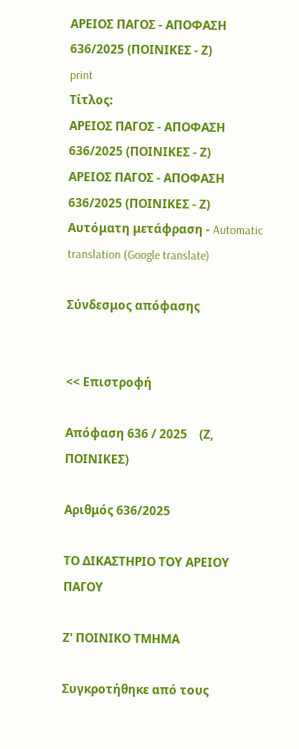ΑΡΕΙΟΣ ΠΑΓΟΣ - ΑΠΟΦΑΣΗ 636/2025 (ΠΟΙΝΙΚΕΣ - Ζ)
print
Τίτλος:
ΑΡΕΙΟΣ ΠΑΓΟΣ - ΑΠΟΦΑΣΗ 636/2025 (ΠΟΙΝΙΚΕΣ - Ζ)
ΑΡΕΙΟΣ ΠΑΓΟΣ - ΑΠΟΦΑΣΗ 636/2025 (ΠΟΙΝΙΚΕΣ - Ζ)
Αυτόματη μετάφραση - Automatic translation (Google translate)

Σύνδεσμος απόφασης


<< Επιστροφή

Απόφαση 636 / 2025    (Ζ, ΠΟΙΝΙΚΕΣ)

Αριθμός 636/2025

ΤΟ ΔΙΚΑΣΤΗΡΙΟ ΤΟΥ ΑΡΕΙΟΥ ΠΑΓΟΥ

Ζ' ΠΟΙΝΙΚΟ ΤΜΗΜΑ

Συγκροτήθηκε από τους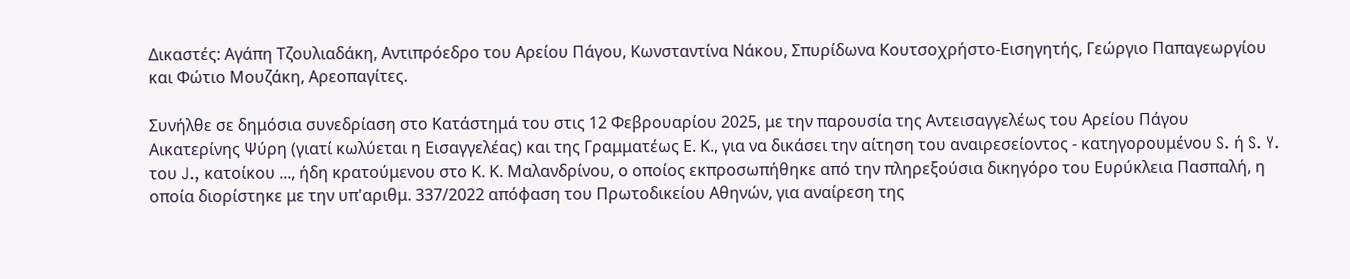Δικαστές: Αγάπη Τζουλιαδάκη, Αντιπρόεδρο του Αρείου Πάγου, Κωνσταντίνα Νάκου, Σπυρίδωνα Κουτσοχρήστο-Εισηγητής, Γεώργιο Παπαγεωργίου και Φώτιο Μουζάκη, Αρεοπαγίτες.

Συνήλθε σε δημόσια συνεδρίαση στο Κατάστημά του στις 12 Φεβρουαρίου 2025, με την παρουσία της Αντεισαγγελέως του Αρείου Πάγου Αικατερίνης Ψύρη (γιατί κωλύεται η Εισαγγελέας) και της Γραμματέως Ε. Κ., για να δικάσει την αίτηση του αναιρεσείοντος - κατηγορουμένου S. ή S. Y. του J., κατοίκου ..., ήδη κρατούμενου στο Κ. Κ. Μαλανδρίνου, ο οποίος εκπροσωπήθηκε από την πληρεξούσια δικηγόρο του Ευρύκλεια Πασπαλή, η οποία διορίστηκε με την υπ'αριθμ. 337/2022 απόφαση του Πρωτοδικείου Αθηνών, για αναίρεση της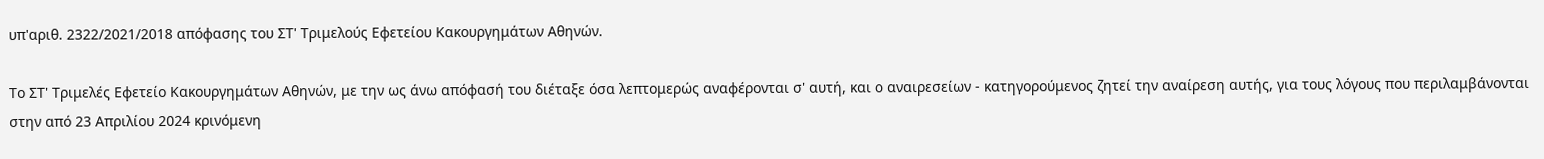υπ'αριθ. 2322/2021/2018 απόφασης του ΣΤ' Τριμελούς Εφετείου Κακουργημάτων Αθηνών.

Το ΣΤ' Τριμελές Εφετείο Κακουργημάτων Αθηνών, με την ως άνω απόφασή του διέταξε όσα λεπτομερώς αναφέρονται σ' αυτή, και o αναιρεσείων - κατηγορούμενος ζητεί την αναίρεση αυτής, για τους λόγους που περιλαμβάνονται στην από 23 Απριλίου 2024 κρινόμενη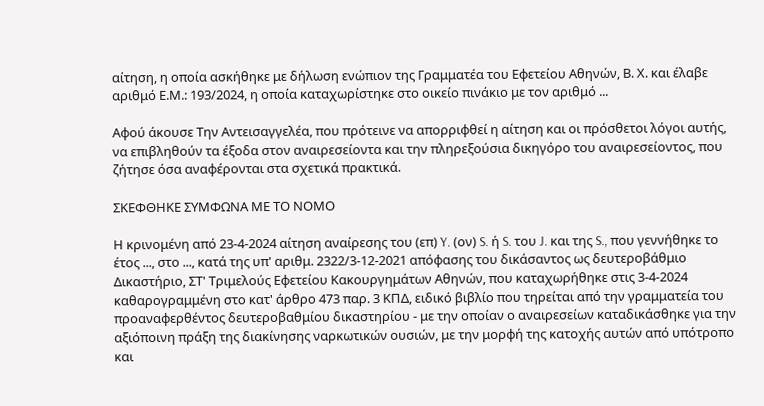αίτηση, η οποία ασκήθηκε με δήλωση ενώπιον της Γραμματέα του Εφετείου Αθηνών, Β. Χ. και έλαβε αριθμό Ε.Μ.: 193/2024, η οποία καταχωρίστηκε στο οικείο πινάκιο με τον αριθμό ...

Αφού άκουσε Την Αντεισαγγελέα, που πρότεινε να απορριφθεί η αίτηση και οι πρόσθετοι λόγοι αυτής, να επιβληθούν τα έξοδα στον αναιρεσείοντα και την πληρεξούσια δικηγόρο του αναιρεσείοντος, που ζήτησε όσα αναφέρονται στα σχετικά πρακτικά.

ΣΚΕΦΘΗΚΕ ΣΥΜΦΩΝΑ ΜΕ ΤΟ ΝΟΜΟ

Η κρινομένη από 23-4-2024 αίτηση αναίρεσης του (επ) Y. (ον) S. ή S. του J. και της S., που γεννήθηκε το έτος ..., στο ..., κατά της υπ' αριθμ. 2322/3-12-2021 απόφασης του δικάσαντος ως δευτεροβάθμιο Δικαστήριο, ΣΤ' Τριμελούς Εφετείου Κακουργημάτων Αθηνών, που καταχωρήθηκε στις 3-4-2024 καθαρογραμμένη στο κατ' άρθρο 473 παρ. 3 ΚΠΔ, ειδικό βιβλίο που τηρείται από την γραμματεία του προαναφερθέντος δευτεροβαθμίου δικαστηρίου - με την οποίαν ο αναιρεσείων καταδικάσθηκε για την αξιόποινη πράξη της διακίνησης ναρκωτικών ουσιών, με την μορφή της κατοχής αυτών από υπότροπο και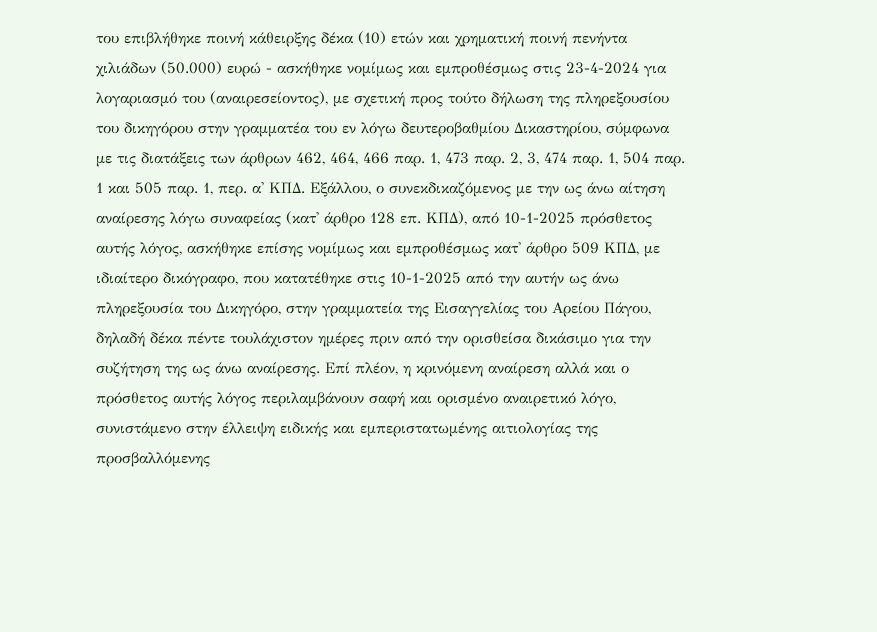του επιβλήθηκε ποινή κάθειρξης δέκα (10) ετών και χρηματική ποινή πενήντα χιλιάδων (50.000) ευρώ - ασκήθηκε νομίμως και εμπροθέσμως στις 23-4-2024 για λογαριασμό του (αναιρεσείοντος), με σχετική προς τούτο δήλωση της πληρεξουσίου του δικηγόρου στην γραμματέα του εν λόγω δευτεροβαθμίου Δικαστηρίου, σύμφωνα με τις διατάξεις των άρθρων 462, 464, 466 παρ. 1, 473 παρ. 2, 3, 474 παρ. 1, 504 παρ. 1 και 505 παρ. 1, περ. α' ΚΠΔ. Εξάλλου, ο συνεκδικαζόμενος με την ως άνω αίτηση αναίρεσης λόγω συναφείας (κατ' άρθρο 128 επ. ΚΠΔ), από 10-1-2025 πρόσθετος αυτής λόγος, ασκήθηκε επίσης νομίμως και εμπροθέσμως κατ' άρθρο 509 ΚΠΔ, με ιδιαίτερο δικόγραφο, που κατατέθηκε στις 10-1-2025 από την αυτήν ως άνω πληρεξουσία του Δικηγόρο, στην γραμματεία της Εισαγγελίας του Αρείου Πάγου, δηλαδή δέκα πέντε τουλάχιστον ημέρες πριν από την ορισθείσα δικάσιμο για την συζήτηση της ως άνω αναίρεσης. Επί πλέον, η κρινόμενη αναίρεση αλλά και ο πρόσθετος αυτής λόγος περιλαμβάνουν σαφή και ορισμένο αναιρετικό λόγο, συνιστάμενο στην έλλειψη ειδικής και εμπεριστατωμένης αιτιολογίας της προσβαλλόμενης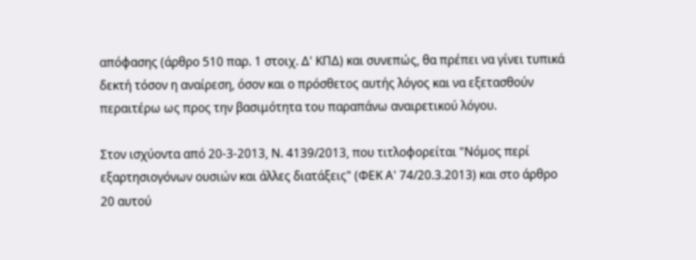απόφασης (άρθρο 510 παρ. 1 στοιχ. Δ' ΚΠΔ) και συνεπώς, θα πρέπει να γίνει τυπικά δεκτή τόσον η αναίρεση, όσον και ο πρόσθετος αυτής λόγος και να εξετασθούν περαιτέρω ως προς την βασιμότητα του παραπάνω αναιρετικού λόγου.

Στον ισχύοντα από 20-3-2013, Ν. 4139/2013, που τιτλοφορείται "Νόμος περί εξαρτησιογόνων ουσιών και άλλες διατάξεις" (ΦΕΚ Α' 74/20.3.2013) και στο άρθρο 20 αυτού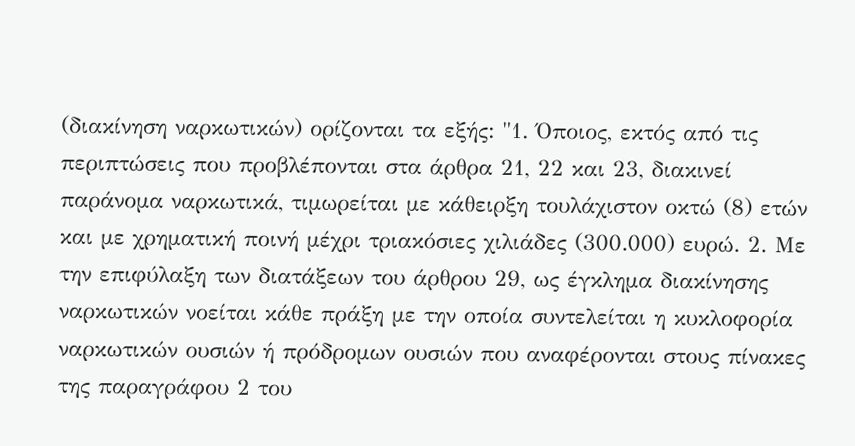(διακίνηση ναρκωτικών) ορίζονται τα εξής: "1. Όποιος, εκτός από τις περιπτώσεις που προβλέπονται στα άρθρα 21, 22 και 23, διακινεί παράνομα ναρκωτικά, τιμωρείται με κάθειρξη τουλάχιστον οκτώ (8) ετών και με χρηματική ποινή μέχρι τριακόσιες χιλιάδες (300.000) ευρώ. 2. Με την επιφύλαξη των διατάξεων του άρθρου 29, ως έγκλημα διακίνησης ναρκωτικών νοείται κάθε πράξη με την οποία συντελείται η κυκλοφορία ναρκωτικών ουσιών ή πρόδρομων ουσιών που αναφέρονται στους πίνακες της παραγράφου 2 του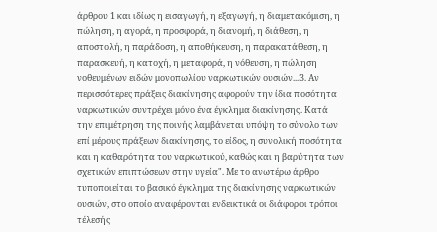άρθρου 1 και ιδίως η εισαγωγή, η εξαγωγή, η διαμετακόμιση, η πώληση, η αγορά, η προσφορά, η διανομή, η διάθεση, η αποστολή, η παράδοση, η αποθήκευση, η παρακατάθεση, η παρασκευή, η κατοχή, η μεταφορά, η νόθευση, η πώληση νοθευμένων ειδών μονοπωλίου ναρκωτικών ουσιών...3. Αν περισσότερες πράξεις διακίνησης αφορούν την ίδια ποσότητα ναρκωτικών συντρέχει μόνο ένα έγκλημα διακίνησης. Κατά την επιμέτρηση της ποινής λαμβάνεται υπόψη το σύνολο των επί μέρους πράξεων διακίνησης, το είδος, η συνολική ποσότητα και η καθαρότητα του ναρκωτικού, καθώς και η βαρύτητα των σχετικών επιπτώσεων στην υγεία". Με το ανωτέρω άρθρο τυποποιείται το βασικό έγκλημα της διακίνησης ναρκωτικών ουσιών, στο οποίο αναφέρονται ενδεικτικά οι διάφοροι τρόποι τέλεσής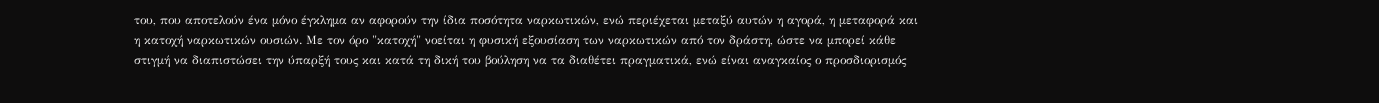του, που αποτελούν ένα μόνο έγκλημα αν αφορούν την ίδια ποσότητα ναρκωτικών, ενώ περιέχεται μεταξύ αυτών η αγορά, η μεταφορά και η κατοχή ναρκωτικών ουσιών. Με τον όρο "κατοχή" νοείται η φυσική εξουσίαση των ναρκωτικών από τον δράστη, ώστε να μπορεί κάθε στιγμή να διαπιστώσει την ύπαρξή τους και κατά τη δική του βούληση να τα διαθέτει πραγματικά, ενώ είναι αναγκαίος ο προσδιορισμός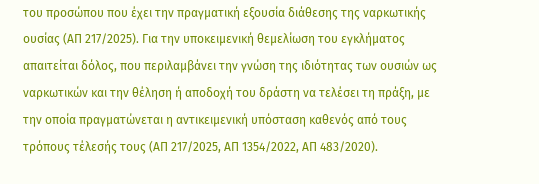του προσώπου που έχει την πραγματική εξουσία διάθεσης της ναρκωτικής ουσίας (ΑΠ 217/2025). Για την υποκειμενική θεμελίωση του εγκλήματος απαιτείται δόλος, που περιλαμβάνει την γνώση της ιδιότητας των ουσιών ως ναρκωτικών και την θέληση ή αποδοχή του δράστη να τελέσει τη πράξη, με την οποία πραγματώνεται η αντικειμενική υπόσταση καθενός από τους τρόπους τέλεσής τους (ΑΠ 217/2025, ΑΠ 1354/2022, ΑΠ 483/2020).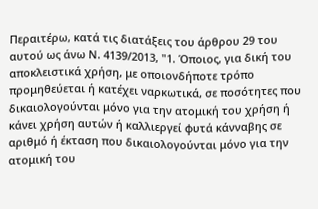Περαιτέρω, κατά τις διατάξεις του άρθρου 29 του αυτού ως άνω Ν. 4139/2013, "1. Όποιος, για δική του αποκλειστικά χρήση, με οποιονδήποτε τρόπο προμηθεύεται ή κατέχει ναρκωτικά, σε ποσότητες που δικαιολογούνται μόνο για την ατομική του χρήση ή κάνει χρήση αυτών ή καλλιεργεί φυτά κάνναβης σε αριθμό ή έκταση που δικαιολογούνται μόνο για την ατομική του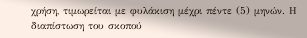χρήση, τιμωρείται με φυλάκιση μέχρι πέντε (5) μηνών. Η διαπίστωση του σκοπού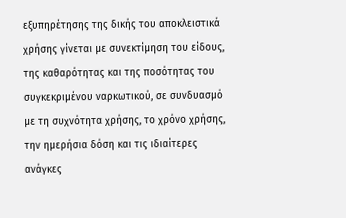εξυπηρέτησης της δικής του αποκλειστικά χρήσης γίνεται με συνεκτίμηση του είδους, της καθαρότητας και της ποσότητας του συγκεκριμένου ναρκωτικού, σε συνδυασμό με τη συχνότητα χρήσης, το χρόνο χρήσης, την ημερήσια δόση και τις ιδιαίτερες ανάγκες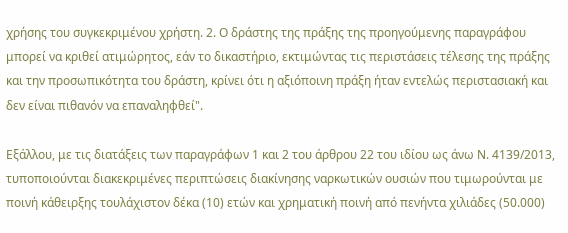χρήσης του συγκεκριμένου χρήστη. 2. Ο δράστης της πράξης της προηγούμενης παραγράφου μπορεί να κριθεί ατιμώρητος, εάν το δικαστήριο, εκτιμώντας τις περιστάσεις τέλεσης της πράξης και την προσωπικότητα του δράστη, κρίνει ότι η αξιόποινη πράξη ήταν εντελώς περιστασιακή και δεν είναι πιθανόν να επαναληφθεί".

Εξάλλου, με τις διατάξεις των παραγράφων 1 και 2 του άρθρου 22 του ιδίου ως άνω Ν. 4139/2013, τυποποιούνται διακεκριμένες περιπτώσεις διακίνησης ναρκωτικών ουσιών που τιμωρούνται με ποινή κάθειρξης τουλάχιστον δέκα (10) ετών και χρηματική ποινή από πενήντα χιλιάδες (50.000)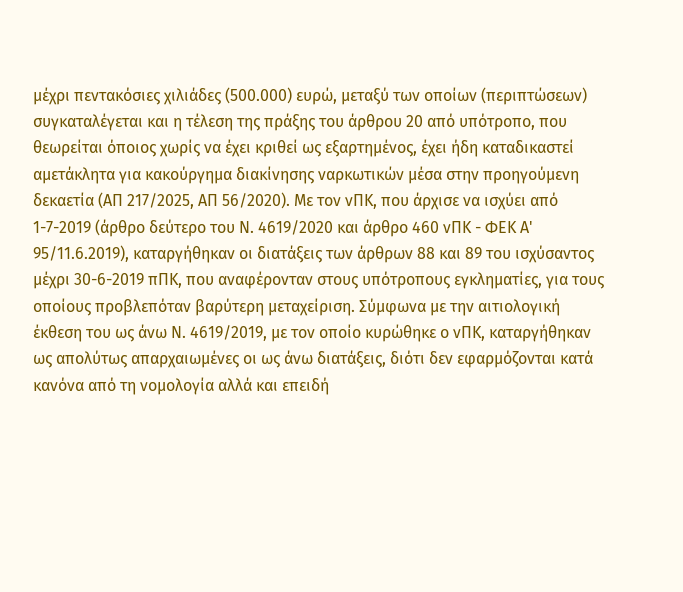μέχρι πεντακόσιες χιλιάδες (500.000) ευρώ, μεταξύ των οποίων (περιπτώσεων) συγκαταλέγεται και η τέλεση της πράξης του άρθρου 20 από υπότροπο, που θεωρείται όποιος χωρίς να έχει κριθεί ως εξαρτημένος, έχει ήδη καταδικαστεί αμετάκλητα για κακούργημα διακίνησης ναρκωτικών μέσα στην προηγούμενη δεκαετία (ΑΠ 217/2025, ΑΠ 56/2020). Με τον νΠΚ, που άρχισε να ισχύει από 1-7-2019 (άρθρο δεύτερο του Ν. 4619/2020 και άρθρο 460 νΠΚ - ΦΕΚ Α' 95/11.6.2019), καταργήθηκαν οι διατάξεις των άρθρων 88 και 89 του ισχύσαντος μέχρι 30-6-2019 πΠΚ, που αναφέρονταν στους υπότροπους εγκληματίες, για τους οποίους προβλεπόταν βαρύτερη μεταχείριση. Σύμφωνα με την αιτιολογική έκθεση του ως άνω Ν. 4619/2019, με τον οποίο κυρώθηκε ο νΠΚ, καταργήθηκαν ως απολύτως απαρχαιωμένες οι ως άνω διατάξεις, διότι δεν εφαρμόζονται κατά κανόνα από τη νομολογία αλλά και επειδή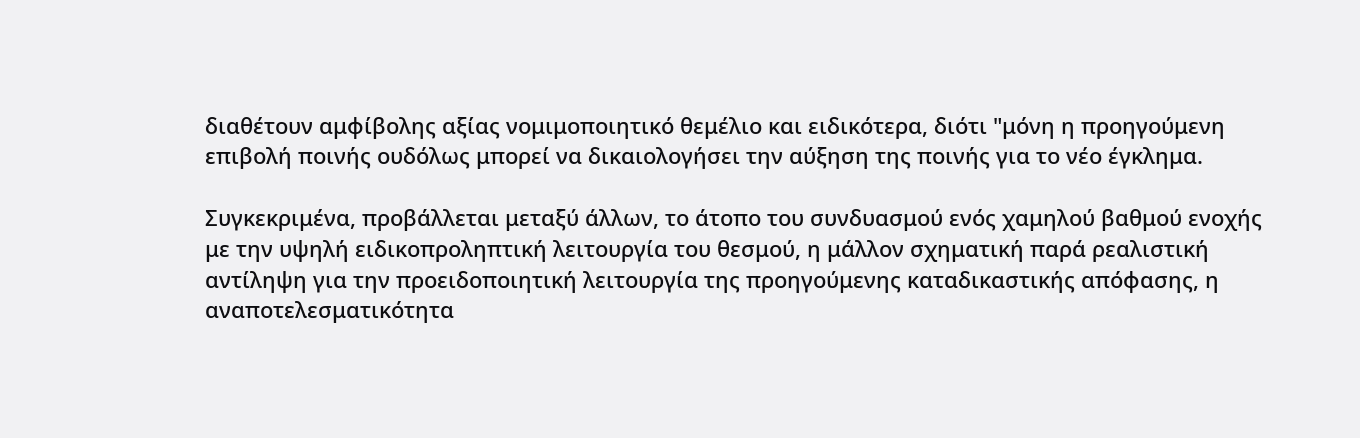διαθέτουν αμφίβολης αξίας νομιμοποιητικό θεμέλιο και ειδικότερα, διότι "μόνη η προηγούμενη επιβολή ποινής ουδόλως μπορεί να δικαιολογήσει την αύξηση της ποινής για το νέο έγκλημα.

Συγκεκριμένα, προβάλλεται μεταξύ άλλων, το άτοπο του συνδυασμού ενός χαμηλού βαθμού ενοχής με την υψηλή ειδικοπροληπτική λειτουργία του θεσμού, η μάλλον σχηματική παρά ρεαλιστική αντίληψη για την προειδοποιητική λειτουργία της προηγούμενης καταδικαστικής απόφασης, η αναποτελεσματικότητα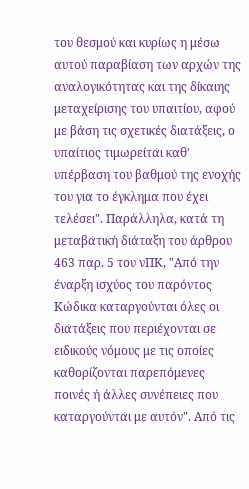του θεσμού και κυρίως η μέσω αυτού παραβίαση των αρχών της αναλογικότητας και της δίκαιης μεταχείρισης του υπαιτίου, αφού με βάση τις σχετικές διατάξεις, ο υπαίτιος τιμωρείται καθ' υπέρβαση του βαθμού της ενοχής του για το έγκλημα που έχει τελέσει". Παράλληλα, κατά τη μεταβατική διάταξη του άρθρου 463 παρ. 5 του νΠΚ, "Από την έναρξη ισχύος του παρόντος Κώδικα καταργούνται όλες οι διατάξεις που περιέχονται σε ειδικούς νόμους με τις οποίες καθορίζονται παρεπόμενες ποινές ή άλλες συνέπειες που καταργούνται με αυτόν". Από τις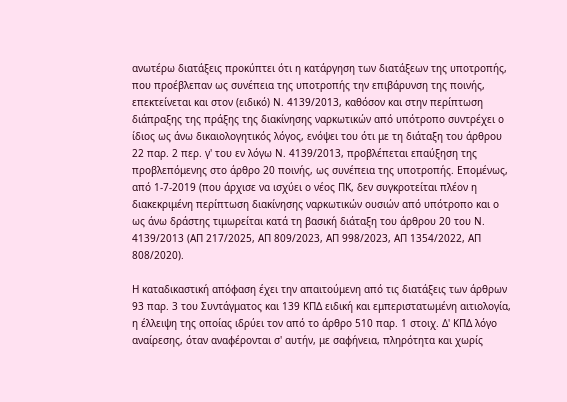ανωτέρω διατάξεις προκύπτει ότι η κατάργηση των διατάξεων της υποτροπής, που προέβλεπαν ως συνέπεια της υποτροπής την επιβάρυνση της ποινής, επεκτείνεται και στον (ειδικό) Ν. 4139/2013, καθόσον και στην περίπτωση διάπραξης της πράξης της διακίνησης ναρκωτικών από υπότροπο συντρέχει ο ίδιος ως άνω δικαιολογητικός λόγος, ενόψει του ότι με τη διάταξη του άρθρου 22 παρ. 2 περ. γ' του εν λόγω Ν. 4139/2013, προβλέπεται επαύξηση της προβλεπόμενης στο άρθρο 20 ποινής, ως συνέπεια της υποτροπής. Επομένως, από 1-7-2019 (που άρχισε να ισχύει ο νέος ΠΚ, δεν συγκροτείται πλέον η διακεκριμένη περίπτωση διακίνησης ναρκωτικών ουσιών από υπότροπο και ο ως άνω δράστης τιμωρείται κατά τη βασική διάταξη του άρθρου 20 του Ν. 4139/2013 (ΑΠ 217/2025, ΑΠ 809/2023, ΑΠ 998/2023, ΑΠ 1354/2022, ΑΠ 808/2020).

Η καταδικαστική απόφαση έχει την απαιτούμενη από τις διατάξεις των άρθρων 93 παρ. 3 του Συντάγματος και 139 ΚΠΔ ειδική και εμπεριστατωμένη αιτιολογία, η έλλειψη της οποίας ιδρύει τον από το άρθρο 510 παρ. 1 στοιχ. Δ' ΚΠΔ λόγο αναίρεσης, όταν αναφέρονται σ' αυτήν, με σαφήνεια, πληρότητα και χωρίς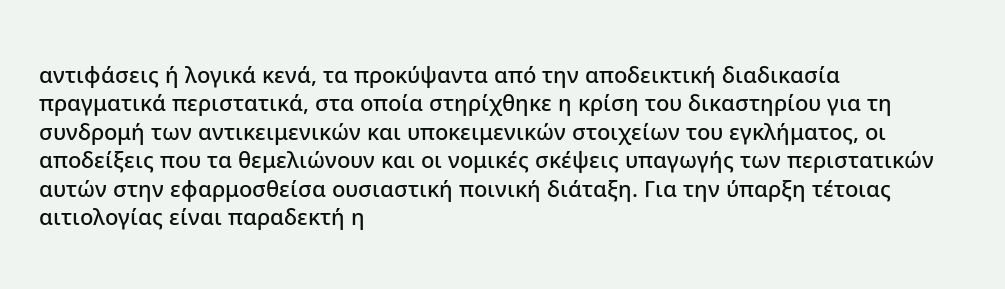αντιφάσεις ή λογικά κενά, τα προκύψαντα από την αποδεικτική διαδικασία πραγματικά περιστατικά, στα οποία στηρίχθηκε η κρίση του δικαστηρίου για τη συνδρομή των αντικειμενικών και υποκειμενικών στοιχείων του εγκλήματος, οι αποδείξεις που τα θεμελιώνουν και οι νομικές σκέψεις υπαγωγής των περιστατικών αυτών στην εφαρμοσθείσα ουσιαστική ποινική διάταξη. Για την ύπαρξη τέτοιας αιτιολογίας είναι παραδεκτή η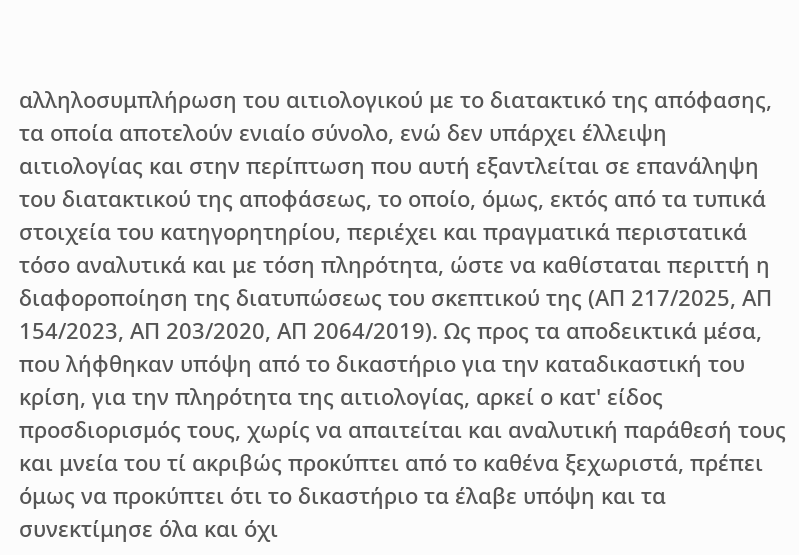αλληλοσυμπλήρωση του αιτιολογικού με το διατακτικό της απόφασης, τα οποία αποτελούν ενιαίο σύνολο, ενώ δεν υπάρχει έλλειψη αιτιολογίας και στην περίπτωση που αυτή εξαντλείται σε επανάληψη του διατακτικού της αποφάσεως, το οποίο, όμως, εκτός από τα τυπικά στοιχεία του κατηγορητηρίου, περιέχει και πραγματικά περιστατικά τόσο αναλυτικά και με τόση πληρότητα, ώστε να καθίσταται περιττή η διαφοροποίηση της διατυπώσεως του σκεπτικού της (ΑΠ 217/2025, ΑΠ 154/2023, ΑΠ 203/2020, ΑΠ 2064/2019). Ως προς τα αποδεικτικά μέσα, που λήφθηκαν υπόψη από το δικαστήριο για την καταδικαστική του κρίση, για την πληρότητα της αιτιολογίας, αρκεί ο κατ' είδος προσδιορισμός τους, χωρίς να απαιτείται και αναλυτική παράθεσή τους και μνεία του τί ακριβώς προκύπτει από το καθένα ξεχωριστά, πρέπει όμως να προκύπτει ότι το δικαστήριο τα έλαβε υπόψη και τα συνεκτίμησε όλα και όχι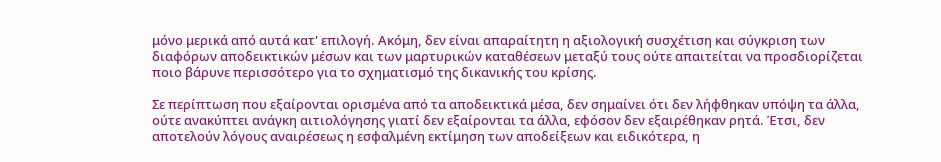μόνο μερικά από αυτά κατ' επιλογή. Ακόμη, δεν είναι απαραίτητη η αξιολογική συσχέτιση και σύγκριση των διαφόρων αποδεικτικών μέσων και των μαρτυρικών καταθέσεων μεταξύ τους ούτε απαιτείται να προσδιορίζεται ποιο βάρυνε περισσότερο για το σχηματισμό της δικανικής του κρίσης.

Σε περίπτωση που εξαίρονται ορισμένα από τα αποδεικτικά μέσα, δεν σημαίνει ότι δεν λήφθηκαν υπόψη τα άλλα, ούτε ανακύπτει ανάγκη αιτιολόγησης γιατί δεν εξαίρονται τα άλλα, εφόσον δεν εξαιρέθηκαν ρητά. Έτσι, δεν αποτελούν λόγους αναιρέσεως η εσφαλμένη εκτίμηση των αποδείξεων και ειδικότερα, η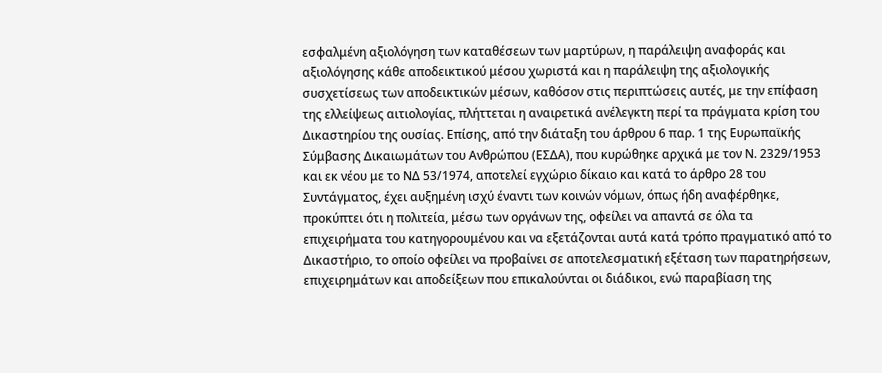εσφαλμένη αξιολόγηση των καταθέσεων των μαρτύρων, η παράλειψη αναφοράς και αξιολόγησης κάθε αποδεικτικού μέσου χωριστά και η παράλειψη της αξιολογικής συσχετίσεως των αποδεικτικών μέσων, καθόσον στις περιπτώσεις αυτές, με την επίφαση της ελλείψεως αιτιολογίας, πλήττεται η αναιρετικά ανέλεγκτη περί τα πράγματα κρίση του Δικαστηρίου της ουσίας. Επίσης, από την διάταξη του άρθρου 6 παρ. 1 της Ευρωπαϊκής Σύμβασης Δικαιωμάτων του Ανθρώπου (ΕΣΔΑ), που κυρώθηκε αρχικά με τον Ν. 2329/1953 και εκ νέου με το ΝΔ 53/1974, αποτελεί εγχώριο δίκαιο και κατά το άρθρο 28 του Συντάγματος, έχει αυξημένη ισχύ έναντι των κοινών νόμων, όπως ήδη αναφέρθηκε, προκύπτει ότι η πολιτεία, μέσω των οργάνων της, οφείλει να απαντά σε όλα τα επιχειρήματα του κατηγορουμένου και να εξετάζονται αυτά κατά τρόπο πραγματικό από το Δικαστήριο, το οποίο οφείλει να προβαίνει σε αποτελεσματική εξέταση των παρατηρήσεων, επιχειρημάτων και αποδείξεων που επικαλούνται οι διάδικοι, ενώ παραβίαση της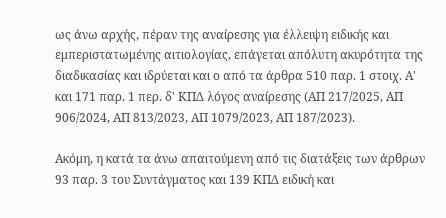ως άνω αρχής, πέραν της αναίρεσης για έλλειψη ειδικής και εμπεριστατωμένης αιτιολογίας, επάγεται απόλυτη ακυρότητα της διαδικασίας και ιδρύεται και ο από τα άρθρα 510 παρ. 1 στοιχ. Α' και 171 παρ. 1 περ. δ' ΚΠΔ λόγος αναίρεσης (ΑΠ 217/2025, ΑΠ 906/2024, ΑΠ 813/2023, ΑΠ 1079/2023, ΑΠ 187/2023).

Ακόμη, η κατά τα άνω απαιτούμενη από τις διατάξεις των άρθρων 93 παρ. 3 του Συντάγματος και 139 ΚΠΔ ειδική και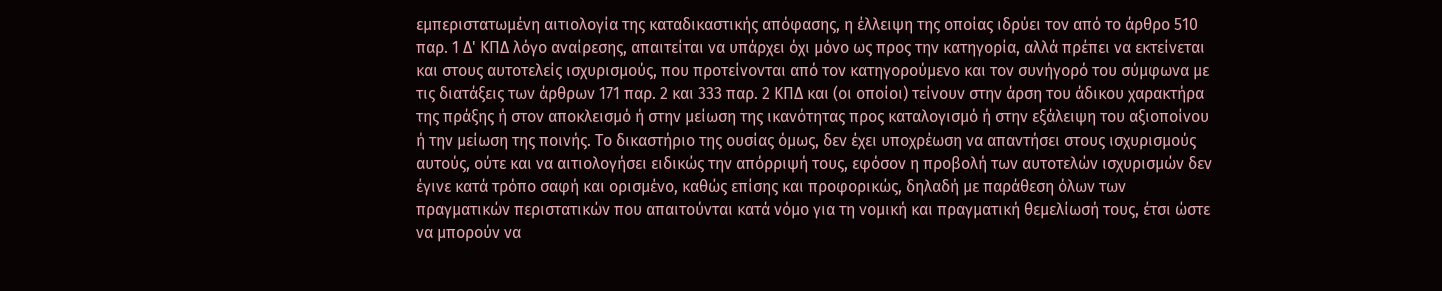εμπεριστατωμένη αιτιολογία της καταδικαστικής απόφασης, η έλλειψη της οποίας ιδρύει τον από το άρθρο 510 παρ. 1 Δ' ΚΠΔ λόγο αναίρεσης, απαιτείται να υπάρχει όχι μόνο ως προς την κατηγορία, αλλά πρέπει να εκτείνεται και στους αυτοτελείς ισχυρισμούς, που προτείνονται από τον κατηγορούμενο και τον συνήγορό του σύμφωνα με τις διατάξεις των άρθρων 171 παρ. 2 και 333 παρ. 2 ΚΠΔ και (οι οποίοι) τείνουν στην άρση του άδικου χαρακτήρα της πράξης ή στον αποκλεισμό ή στην μείωση της ικανότητας προς καταλογισμό ή στην εξάλειψη του αξιοποίνου ή την μείωση της ποινής. Το δικαστήριο της ουσίας όμως, δεν έχει υποχρέωση να απαντήσει στους ισχυρισμούς αυτούς, ούτε και να αιτιολογήσει ειδικώς την απόρριψή τους, εφόσον η προβολή των αυτοτελών ισχυρισμών δεν έγινε κατά τρόπο σαφή και ορισμένο, καθώς επίσης και προφορικώς, δηλαδή με παράθεση όλων των πραγματικών περιστατικών που απαιτούνται κατά νόμο για τη νομική και πραγματική θεμελίωσή τους, έτσι ώστε να μπορούν να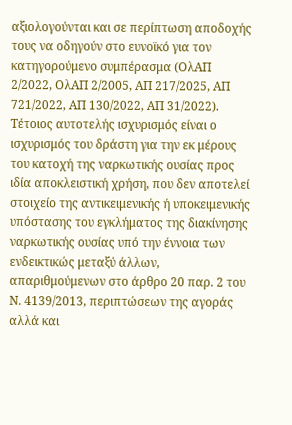αξιολογούνται και σε περίπτωση αποδοχής τους να οδηγούν στο ευνοϊκό για τον κατηγορούμενο συμπέρασμα (ΟλΑΠ 2/2022, ΟλΑΠ 2/2005, ΑΠ 217/2025, ΑΠ 721/2022, ΑΠ 130/2022, ΑΠ 31/2022). Τέτοιος αυτοτελής ισχυρισμός είναι ο ισχυρισμός του δράστη για την εκ μέρους του κατοχή της ναρκωτικής ουσίας προς ιδία αποκλειστική χρήση, που δεν αποτελεί στοιχείο της αντικειμενικής ή υποκειμενικής υπόστασης του εγκλήματος της διακίνησης ναρκωτικής ουσίας υπό την έννοια των ενδεικτικώς μεταξύ άλλων, απαριθμούμενων στο άρθρο 20 παρ. 2 του Ν. 4139/2013, περιπτώσεων της αγοράς αλλά και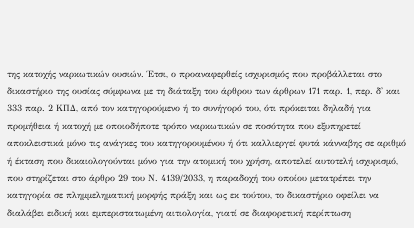της κατοχής ναρκωτικών ουσιών. Έτσι, ο προαναφερθείς ισχυρισμός που προβάλλεται στο δικαστήριο της ουσίας σύμφωνα με τη διάταξη του άρθρου των άρθρων 171 παρ. 1, περ. δ' και 333 παρ. 2 ΚΠΔ, από τον κατηγορούμενο ή το συνήγορό του, ότι πρόκειται δηλαδή για προμήθεια ή κατοχή με οποιοδήποτε τρόπο ναρκωτικών σε ποσότητα που εξυπηρετεί αποκλειστικά μόνο τις ανάγκες του κατηγορουμένου ή ότι καλλιεργεί φυτά κάνναβης σε αριθμό ή έκταση που δικαιολογούνται μόνο για την ατομική του χρήση, αποτελεί αυτοτελή ισχυρισμό, που στηρίζεται στο άρθρο 29 του Ν. 4139/2033, η παραδοχή του οποίου μετατρέπει την κατηγορία σε πλημμεληματική μορφής πράξη και ως εκ τούτου, το δικαστήριο οφείλει να διαλάβει ειδική και εμπεριστατωμένη αιτιολογία, γιατί σε διαφορετική περίπτωση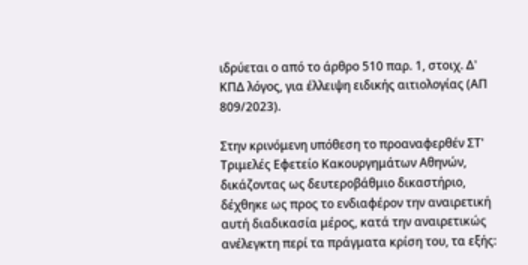ιδρύεται ο από το άρθρο 510 παρ. 1, στοιχ. Δ' ΚΠΔ λόγος, για έλλειψη ειδικής αιτιολογίας (ΑΠ 809/2023).

Στην κρινόμενη υπόθεση το προαναφερθέν ΣΤ' Τριμελές Εφετείο Κακουργημάτων Αθηνών, δικάζοντας ως δευτεροβάθμιο δικαστήριο, δέχθηκε ως προς το ενδιαφέρον την αναιρετική αυτή διαδικασία μέρος, κατά την αναιρετικώς ανέλεγκτη περί τα πράγματα κρίση του, τα εξής: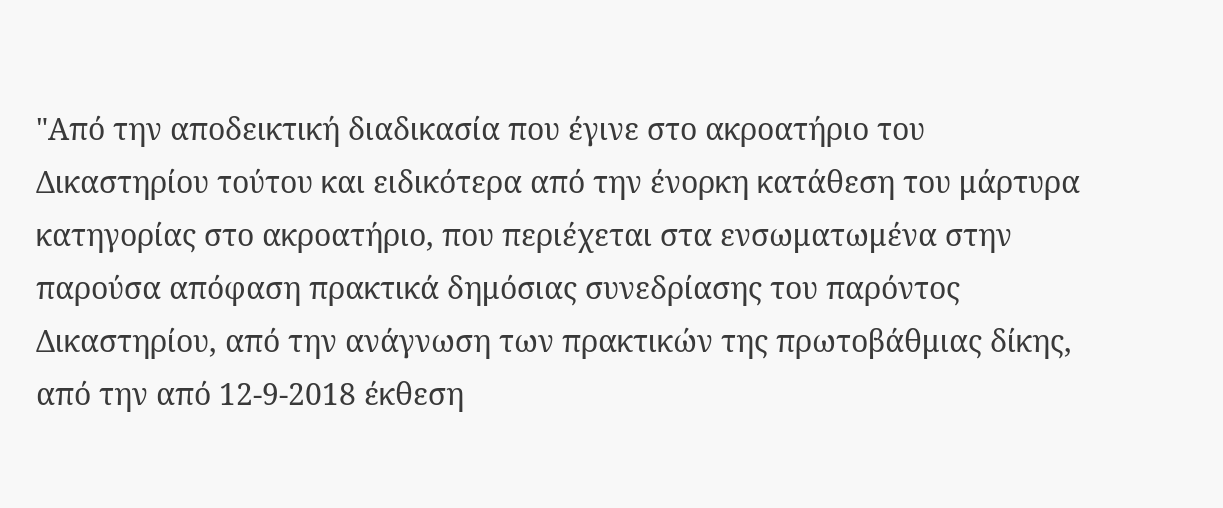"Από την αποδεικτική διαδικασία που έγινε στο ακροατήριο του Δικαστηρίου τούτου και ειδικότερα από την ένορκη κατάθεση του μάρτυρα κατηγορίας στο ακροατήριο, που περιέχεται στα ενσωματωμένα στην παρούσα απόφαση πρακτικά δημόσιας συνεδρίασης του παρόντος Δικαστηρίου, από την ανάγνωση των πρακτικών της πρωτοβάθμιας δίκης, από την από 12-9-2018 έκθεση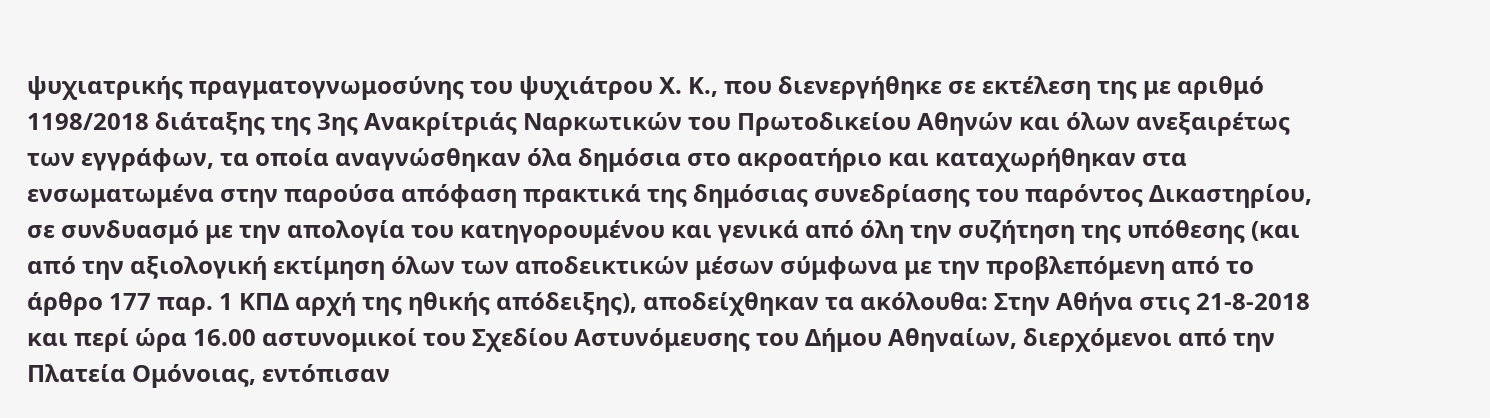ψυχιατρικής πραγματογνωμοσύνης του ψυχιάτρου Χ. Κ., που διενεργήθηκε σε εκτέλεση της με αριθμό 1198/2018 διάταξης της 3ης Ανακρίτριάς Ναρκωτικών του Πρωτοδικείου Αθηνών και όλων ανεξαιρέτως των εγγράφων, τα οποία αναγνώσθηκαν όλα δημόσια στο ακροατήριο και καταχωρήθηκαν στα ενσωματωμένα στην παρούσα απόφαση πρακτικά της δημόσιας συνεδρίασης του παρόντος Δικαστηρίου, σε συνδυασμό με την απολογία του κατηγορουμένου και γενικά από όλη την συζήτηση της υπόθεσης (και από την αξιολογική εκτίμηση όλων των αποδεικτικών μέσων σύμφωνα με την προβλεπόμενη από το άρθρο 177 παρ. 1 ΚΠΔ αρχή της ηθικής απόδειξης), αποδείχθηκαν τα ακόλουθα: Στην Αθήνα στις 21-8-2018 και περί ώρα 16.00 αστυνομικοί του Σχεδίου Αστυνόμευσης του Δήμου Αθηναίων, διερχόμενοι από την Πλατεία Ομόνοιας, εντόπισαν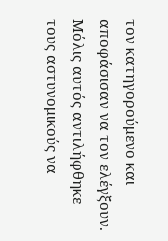τον κατηγορούμενο και αποφάσισαν να τον ελέγξουν. Μόλις αυτός αντιλήφθηκε τους αστυνομικούς να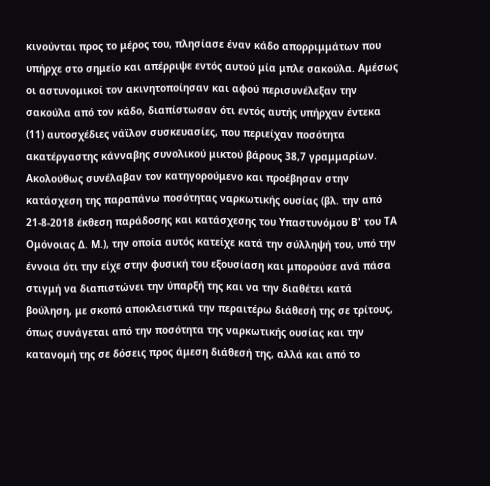κινούνται προς το μέρος του, πλησίασε έναν κάδο απορριμμάτων που υπήρχε στο σημείο και απέρριψε εντός αυτού μία μπλε σακούλα. Αμέσως οι αστυνομικοί τον ακινητοποίησαν και αφού περισυνέλεξαν την σακούλα από τον κάδο, διαπίστωσαν ότι εντός αυτής υπήρχαν έντεκα (11) αυτοσχέδιες νάϊλον συσκευασίες, που περιείχαν ποσότητα ακατέργαστης κάνναβης συνολικού μικτού βάρους 38,7 γραμμαρίων. Ακολούθως συνέλαβαν τον κατηγορούμενο και προέβησαν στην κατάσχεση της παραπάνω ποσότητας ναρκωτικής ουσίας (βλ. την από 21-8-2018 έκθεση παράδοσης και κατάσχεσης του Υπαστυνόμου Β' του ΤΑ Ομόνοιας Δ. Μ.), την οποία αυτός κατείχε κατά την σύλληψή του, υπό την έννοια ότι την είχε στην φυσική του εξουσίαση και μπορούσε ανά πάσα στιγμή να διαπιστώνει την ύπαρξή της και να την διαθέτει κατά βούληση, με σκοπό αποκλειστικά την περαιτέρω διάθεσή της σε τρίτους, όπως συνάγεται από την ποσότητα της ναρκωτικής ουσίας και την κατανομή της σε δόσεις προς άμεση διάθεσή της, αλλά και από το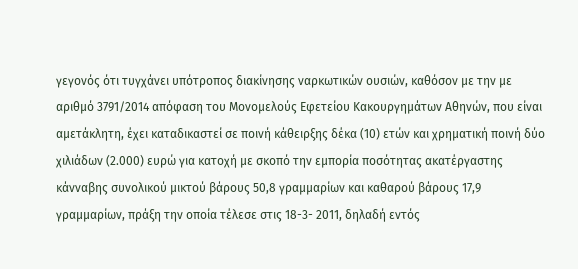γεγονός ότι τυγχάνει υπότροπος διακίνησης ναρκωτικών ουσιών, καθόσον με την με αριθμό 3791/2014 απόφαση του Μονομελούς Εφετείου Κακουργημάτων Αθηνών, που είναι αμετάκλητη, έχει καταδικαστεί σε ποινή κάθειρξης δέκα (10) ετών και χρηματική ποινή δύο χιλιάδων (2.000) ευρώ για κατοχή με σκοπό την εμπορία ποσότητας ακατέργαστης κάνναβης συνολικού μικτού βάρους 50,8 γραμμαρίων και καθαρού βάρους 17,9 γραμμαρίων, πράξη την οποία τέλεσε στις 18-3- 2011, δηλαδή εντός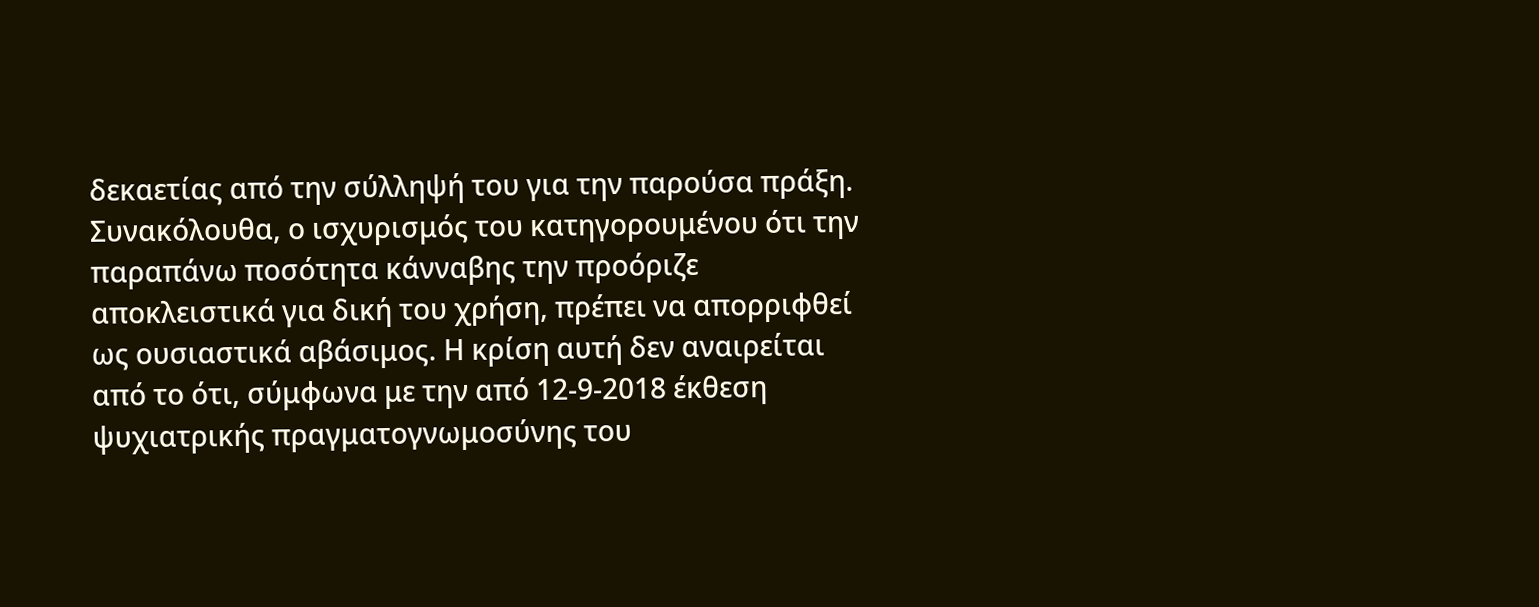δεκαετίας από την σύλληψή του για την παρούσα πράξη. Συνακόλουθα, ο ισχυρισμός του κατηγορουμένου ότι την παραπάνω ποσότητα κάνναβης την προόριζε αποκλειστικά για δική του χρήση, πρέπει να απορριφθεί ως ουσιαστικά αβάσιμος. Η κρίση αυτή δεν αναιρείται από το ότι, σύμφωνα με την από 12-9-2018 έκθεση ψυχιατρικής πραγματογνωμοσύνης του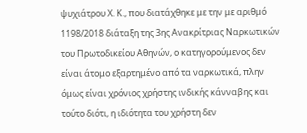ψυχιάτρου Χ. Κ., που διατάχθηκε με την με αριθμό 1198/2018 διάταξη της 3ης Ανακρίτριας Ναρκωτικών του Πρωτοδικείου Αθηνών, ο κατηγορούμενος δεν είναι άτομο εξαρτημένο από τα ναρκωτικά, πλην όμως είναι χρόνιος χρήστης ινδικής κάνναβης και τούτο διότι, η ιδιότητα του χρήστη δεν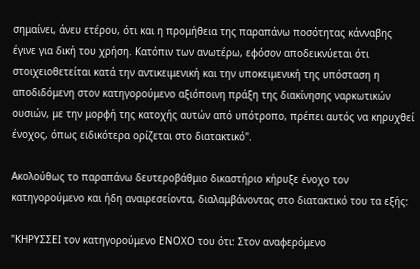σημαίνει, άνευ ετέρου, ότι και η προμήθεια της παραπάνω ποσότητας κάνναβης έγινε για δική του χρήση. Κατόπιν των ανωτέρω, εφόσον αποδεικνύεται ότι στοιχειοθετείται κατά την αντικειμενική και την υποκειμενική της υπόσταση η αποδιδόμενη στον κατηγορούμενο αξιόποινη πράξη της διακίνησης ναρκωτικών ουσιών, με την μορφή της κατοχής αυτών από υπότροπο, πρέπει αυτός να κηρυχθεί ένοχος, όπως ειδικότερα ορίζεται στο διατακτικό".

Ακολούθως το παραπάνω δευτεροβάθμιο δικαστήριο κήρυξε ένοχο τον κατηγορούμενο και ήδη αναιρεσείοντα, διαλαμβάνοντας στο διατακτικό του τα εξής:

"ΚΗΡΥΣΣΕΙ τον κατηγορούμενο ΕΝΟΧΟ του ότι: Στον αναφερόμενο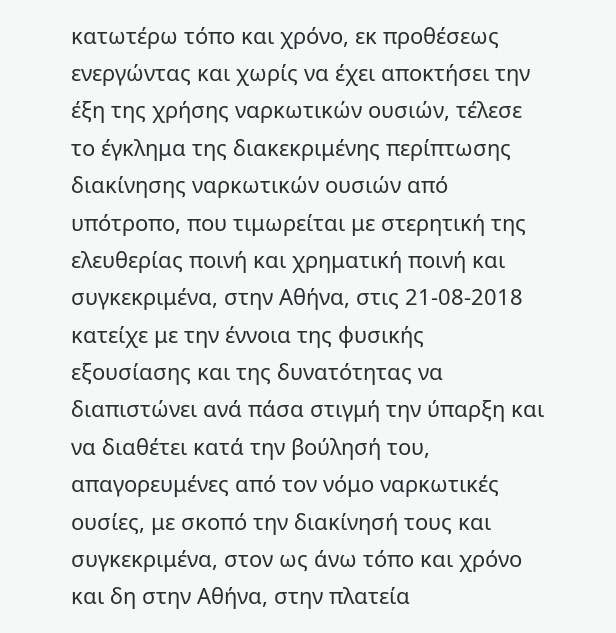κατωτέρω τόπο και χρόνο, εκ προθέσεως ενεργώντας και χωρίς να έχει αποκτήσει την έξη της χρήσης ναρκωτικών ουσιών, τέλεσε το έγκλημα της διακεκριμένης περίπτωσης διακίνησης ναρκωτικών ουσιών από υπότροπο, που τιμωρείται με στερητική της ελευθερίας ποινή και χρηματική ποινή και συγκεκριμένα, στην Αθήνα, στις 21-08-2018 κατείχε με την έννοια της φυσικής εξουσίασης και της δυνατότητας να διαπιστώνει ανά πάσα στιγμή την ύπαρξη και να διαθέτει κατά την βούλησή του, απαγορευμένες από τον νόμο ναρκωτικές ουσίες, με σκοπό την διακίνησή τους και συγκεκριμένα, στον ως άνω τόπο και χρόνο και δη στην Αθήνα, στην πλατεία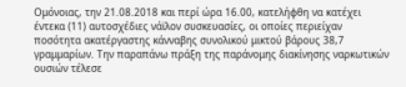Ομόνοιας, την 21.08.2018 και περί ώρα 16.00, κατελήφθη να κατέχει έντεκα (11) αυτοσχέδιες νάϊλον συσκευασίες, οι οποίες περιείχαν ποσότητα ακατέργαστης κάνναβης συνολικού μικτού βάρους 38,7 γραμμαρίων. Την παραπάνω πράξη της παράνομης διακίνησης ναρκωτικών ουσιών τέλεσε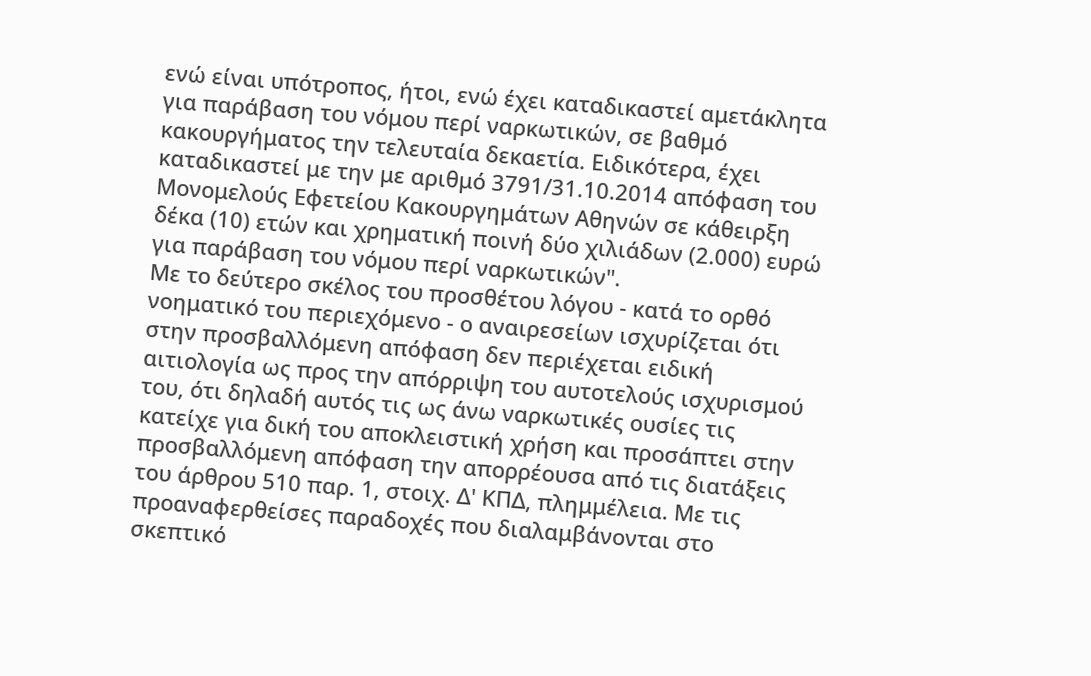ενώ είναι υπότροπος, ήτοι, ενώ έχει καταδικαστεί αμετάκλητα για παράβαση του νόμου περί ναρκωτικών, σε βαθμό κακουργήματος την τελευταία δεκαετία. Ειδικότερα, έχει καταδικαστεί με την με αριθμό 3791/31.10.2014 απόφαση του Μονομελούς Εφετείου Κακουργημάτων Αθηνών σε κάθειρξη δέκα (10) ετών και χρηματική ποινή δύο χιλιάδων (2.000) ευρώ για παράβαση του νόμου περί ναρκωτικών".
Με το δεύτερο σκέλος του προσθέτου λόγου - κατά το ορθό νοηματικό του περιεχόμενο - ο αναιρεσείων ισχυρίζεται ότι στην προσβαλλόμενη απόφαση δεν περιέχεται ειδική αιτιολογία ως προς την απόρριψη του αυτοτελούς ισχυρισμού του, ότι δηλαδή αυτός τις ως άνω ναρκωτικές ουσίες τις κατείχε για δική του αποκλειστική χρήση και προσάπτει στην προσβαλλόμενη απόφαση την απορρέουσα από τις διατάξεις του άρθρου 510 παρ. 1, στοιχ. Δ' ΚΠΔ, πλημμέλεια. Με τις προαναφερθείσες παραδοχές που διαλαμβάνονται στο σκεπτικό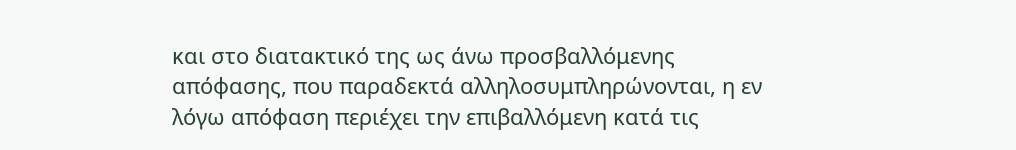και στο διατακτικό της ως άνω προσβαλλόμενης απόφασης, που παραδεκτά αλληλοσυμπληρώνονται, η εν λόγω απόφαση περιέχει την επιβαλλόμενη κατά τις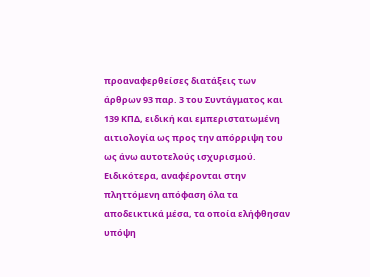προαναφερθείσες διατάξεις των άρθρων 93 παρ. 3 του Συντάγματος και 139 ΚΠΔ, ειδική και εμπεριστατωμένη αιτιολογία ως προς την απόρριψη του ως άνω αυτοτελούς ισχυρισμού. Ειδικότερα, αναφέρονται στην πληττόμενη απόφαση όλα τα αποδεικτικά μέσα, τα οποία ελήφθησαν υπόψη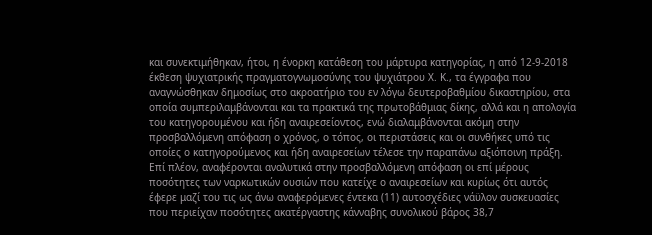και συνεκτιμήθηκαν, ήτοι, η ένορκη κατάθεση του μάρτυρα κατηγορίας, η από 12-9-2018 έκθεση ψυχιατρικής πραγματογνωμοσύνης του ψυχιάτρου Χ. Κ., τα έγγραφα που αναγνώσθηκαν δημοσίως στο ακροατήριο του εν λόγω δευτεροβαθμίου δικαστηρίου, στα οποία συμπεριλαμβάνονται και τα πρακτικά της πρωτοβάθμιας δίκης, αλλά και η απολογία του κατηγορουμένου και ήδη αναιρεσείοντος, ενώ διαλαμβάνονται ακόμη στην προσβαλλόμενη απόφαση ο χρόνος, ο τόπος, οι περιστάσεις και οι συνθήκες υπό τις οποίες ο κατηγορούμενος και ήδη αναιρεσείων τέλεσε την παραπάνω αξιόποινη πράξη. Επί πλέον, αναφέρονται αναλυτικά στην προσβαλλόμενη απόφαση οι επί μέρους ποσότητες των ναρκωτικών ουσιών που κατείχε ο αναιρεσείων και κυρίως ότι αυτός έφερε μαζί του τις ως άνω αναφερόμενες έντεκα (11) αυτοσχέδιες νάϋλον συσκευασίες που περιείχαν ποσότητες ακατέργαστης κάνναβης συνολικού βάρος 38,7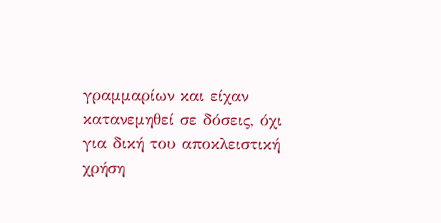γραμμαρίων και είχαν κατανεμηθεί σε δόσεις, όχι για δική του αποκλειστική χρήση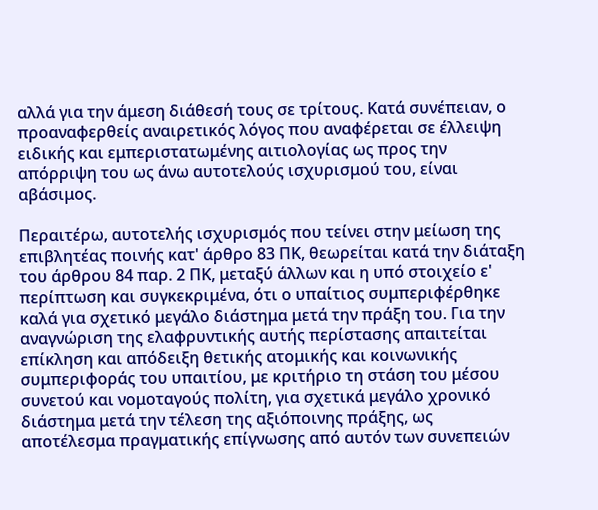αλλά για την άμεση διάθεσή τους σε τρίτους. Κατά συνέπειαν, ο προαναφερθείς αναιρετικός λόγος που αναφέρεται σε έλλειψη ειδικής και εμπεριστατωμένης αιτιολογίας ως προς την απόρριψη του ως άνω αυτοτελούς ισχυρισμού του, είναι αβάσιμος.

Περαιτέρω, αυτοτελής ισχυρισμός που τείνει στην μείωση της επιβλητέας ποινής κατ' άρθρο 83 ΠΚ, θεωρείται κατά την διάταξη του άρθρου 84 παρ. 2 ΠΚ, μεταξύ άλλων και η υπό στοιχείο ε' περίπτωση και συγκεκριμένα, ότι ο υπαίτιος συμπεριφέρθηκε καλά για σχετικό μεγάλο διάστημα μετά την πράξη του. Για την αναγνώριση της ελαφρυντικής αυτής περίστασης απαιτείται επίκληση και απόδειξη θετικής ατομικής και κοινωνικής συμπεριφοράς του υπαιτίου, με κριτήριο τη στάση του μέσου συνετού και νομοταγούς πολίτη, για σχετικά μεγάλο χρονικό διάστημα μετά την τέλεση της αξιόποινης πράξης, ως αποτέλεσμα πραγματικής επίγνωσης από αυτόν των συνεπειών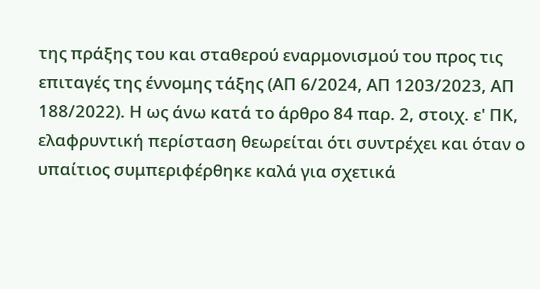της πράξης του και σταθερού εναρμονισμού του προς τις επιταγές της έννομης τάξης (ΑΠ 6/2024, ΑΠ 1203/2023, ΑΠ 188/2022). Η ως άνω κατά το άρθρο 84 παρ. 2, στοιχ. ε' ΠΚ, ελαφρυντική περίσταση θεωρείται ότι συντρέχει και όταν ο υπαίτιος συμπεριφέρθηκε καλά για σχετικά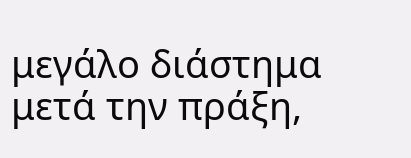μεγάλο διάστημα μετά την πράξη,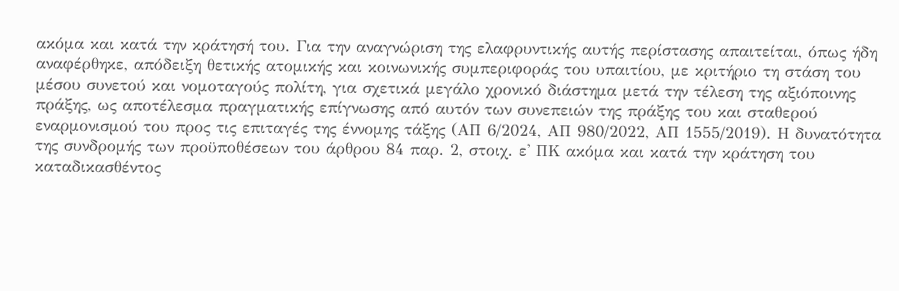ακόμα και κατά την κράτησή του. Για την αναγνώριση της ελαφρυντικής αυτής περίστασης απαιτείται, όπως ήδη αναφέρθηκε, απόδειξη θετικής ατομικής και κοινωνικής συμπεριφοράς του υπαιτίου, με κριτήριο τη στάση του μέσου συνετού και νομοταγούς πολίτη, για σχετικά μεγάλο χρονικό διάστημα μετά την τέλεση της αξιόποινης πράξης, ως αποτέλεσμα πραγματικής επίγνωσης από αυτόν των συνεπειών της πράξης του και σταθερού εναρμονισμού του προς τις επιταγές της έννομης τάξης (ΑΠ 6/2024, ΑΠ 980/2022, ΑΠ 1555/2019). Η δυνατότητα της συνδρομής των προϋποθέσεων του άρθρου 84 παρ. 2, στοιχ. ε' ΠΚ ακόμα και κατά την κράτηση του καταδικασθέντος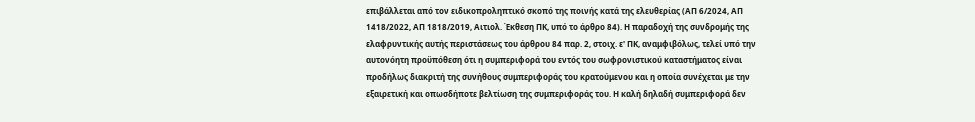επιβάλλεται από τον ειδικοπροληπτικό σκοπό της ποινής κατά της ελευθερίας (ΑΠ 6/2024, ΑΠ 1418/2022, ΑΠ 1818/2019, Αιτιολ. Έκθεση ΠΚ, υπό το άρθρο 84). Η παραδοχή της συνδρομής της ελαφρυντικής αυτής περιστάσεως του άρθρου 84 παρ. 2, στοιχ. ε' ΠΚ, αναμφιβόλως, τελεί υπό την αυτονόητη προϋπόθεση ότι η συμπεριφορά του εντός του σωφρονιστικού καταστήματος είναι προδήλως διακριτή της συνήθους συμπεριφοράς του κρατούμενου και η οποία συνέχεται με την εξαιρετική και οπωσδήποτε βελτίωση της συμπεριφοράς του. Η καλή δηλαδή συμπεριφορά δεν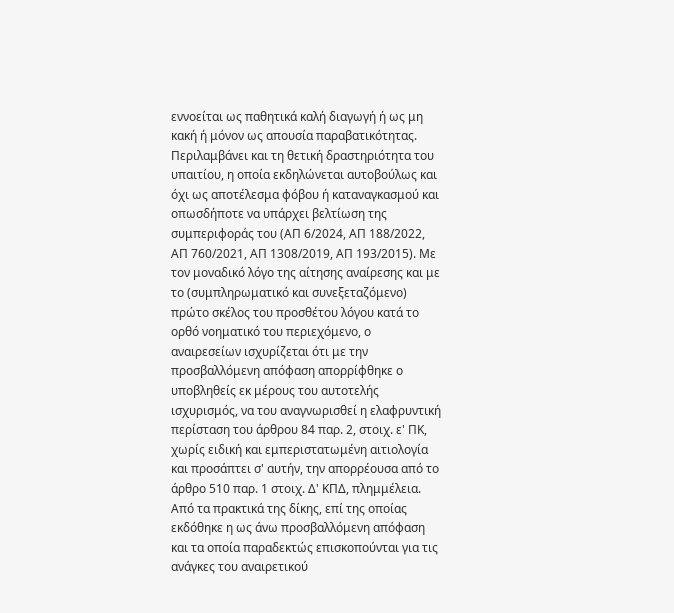εννοείται ως παθητικά καλή διαγωγή ή ως μη κακή ή μόνον ως απουσία παραβατικότητας. Περιλαμβάνει και τη θετική δραστηριότητα του υπαιτίου, η οποία εκδηλώνεται αυτοβούλως και όχι ως αποτέλεσμα φόβου ή καταναγκασμού και οπωσδήποτε να υπάρχει βελτίωση της συμπεριφοράς του (ΑΠ 6/2024, ΑΠ 188/2022, ΑΠ 760/2021, ΑΠ 1308/2019, ΑΠ 193/2015). Με τον μοναδικό λόγο της αίτησης αναίρεσης και με το (συμπληρωματικό και συνεξεταζόμενο) πρώτο σκέλος του προσθέτου λόγου κατά το ορθό νοηματικό του περιεχόμενο, ο αναιρεσείων ισχυρίζεται ότι με την προσβαλλόμενη απόφαση απορρίφθηκε ο υποβληθείς εκ μέρους του αυτοτελής ισχυρισμός, να του αναγνωρισθεί η ελαφρυντική περίσταση του άρθρου 84 παρ. 2, στοιχ. ε' ΠΚ, χωρίς ειδική και εμπεριστατωμένη αιτιολογία και προσάπτει σ' αυτήν, την απορρέουσα από το άρθρο 510 παρ. 1 στοιχ. Δ' ΚΠΔ, πλημμέλεια. Από τα πρακτικά της δίκης, επί της οποίας εκδόθηκε η ως άνω προσβαλλόμενη απόφαση και τα οποία παραδεκτώς επισκοπούνται για τις ανάγκες του αναιρετικού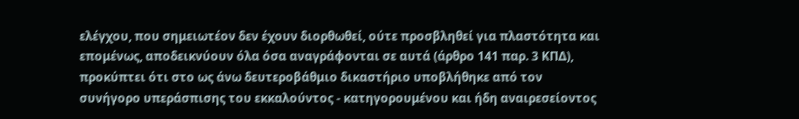ελέγχου, που σημειωτέον δεν έχουν διορθωθεί, ούτε προσβληθεί για πλαστότητα και επομένως, αποδεικνύουν όλα όσα αναγράφονται σε αυτά (άρθρο 141 παρ. 3 ΚΠΔ), προκύπτει ότι στο ως άνω δευτεροβάθμιο δικαστήριο υποβλήθηκε από τον συνήγορο υπεράσπισης του εκκαλούντος - κατηγορουμένου και ήδη αναιρεσείοντος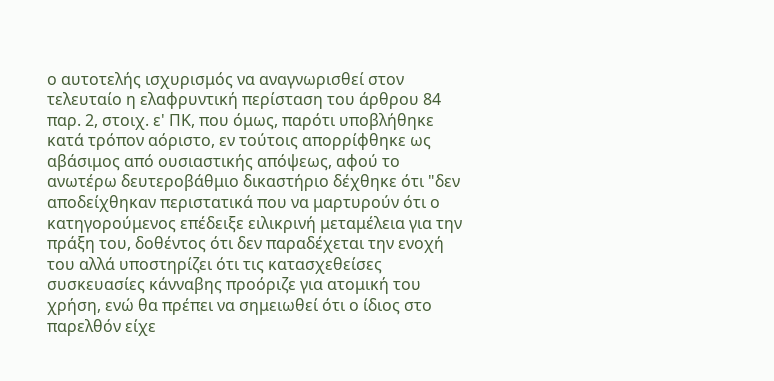ο αυτοτελής ισχυρισμός να αναγνωρισθεί στον τελευταίο η ελαφρυντική περίσταση του άρθρου 84 παρ. 2, στοιχ. ε' ΠΚ, που όμως, παρότι υποβλήθηκε κατά τρόπον αόριστο, εν τούτοις απορρίφθηκε ως αβάσιμος από ουσιαστικής απόψεως, αφού το ανωτέρω δευτεροβάθμιο δικαστήριο δέχθηκε ότι "δεν αποδείχθηκαν περιστατικά που να μαρτυρούν ότι ο κατηγορούμενος επέδειξε ειλικρινή μεταμέλεια για την πράξη του, δοθέντος ότι δεν παραδέχεται την ενοχή του αλλά υποστηρίζει ότι τις κατασχεθείσες συσκευασίες κάνναβης προόριζε για ατομική του χρήση, ενώ θα πρέπει να σημειωθεί ότι ο ίδιος στο παρελθόν είχε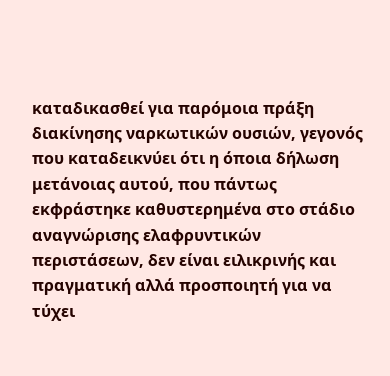καταδικασθεί για παρόμοια πράξη διακίνησης ναρκωτικών ουσιών, γεγονός που καταδεικνύει ότι η όποια δήλωση μετάνοιας αυτού, που πάντως εκφράστηκε καθυστερημένα στο στάδιο αναγνώρισης ελαφρυντικών περιστάσεων, δεν είναι ειλικρινής και πραγματική αλλά προσποιητή για να τύχει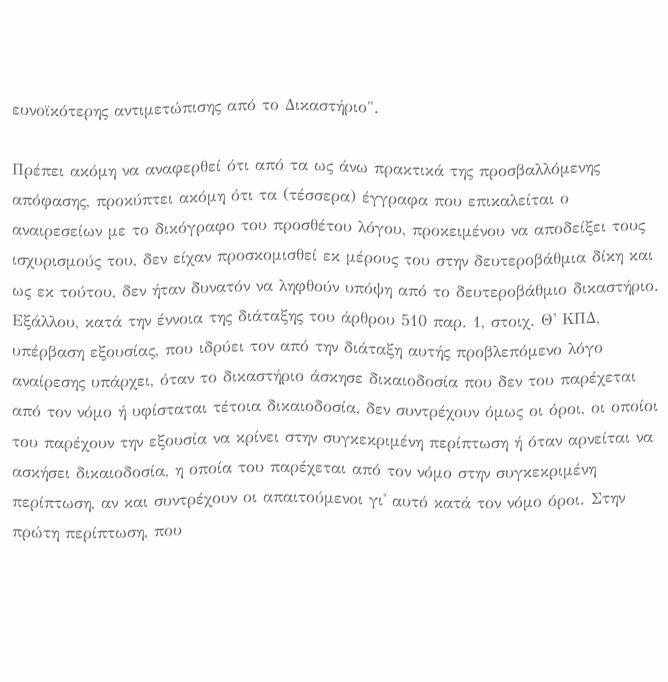ευνοϊκότερης αντιμετώπισης από το Δικαστήριο".

Πρέπει ακόμη να αναφερθεί ότι από τα ως άνω πρακτικά της προσβαλλόμενης απόφασης, προκύπτει ακόμη ότι τα (τέσσερα) έγγραφα που επικαλείται ο αναιρεσείων με το δικόγραφο του προσθέτου λόγου, προκειμένου να αποδείξει τους ισχυρισμούς του, δεν είχαν προσκομισθεί εκ μέρους του στην δευτεροβάθμια δίκη και ως εκ τούτου, δεν ήταν δυνατόν να ληφθούν υπόψη από το δευτεροβάθμιο δικαστήριο. Εξάλλου, κατά την έννοια της διάταξης του άρθρου 510 παρ. 1, στοιχ. Θ' ΚΠΔ, υπέρβαση εξουσίας, που ιδρύει τον από την διάταξη αυτής προβλεπόμενο λόγο αναίρεσης υπάρχει, όταν το δικαστήριο άσκησε δικαιοδοσία που δεν του παρέχεται από τον νόμο ή υφίσταται τέτοια δικαιοδοσία, δεν συντρέχουν όμως οι όροι, οι οποίοι του παρέχουν την εξουσία να κρίνει στην συγκεκριμένη περίπτωση ή όταν αρνείται να ασκήσει δικαιοδοσία, η οποία του παρέχεται από τον νόμο στην συγκεκριμένη περίπτωση, αν και συντρέχουν οι απαιτούμενοι γι' αυτό κατά τον νόμο όροι. Στην πρώτη περίπτωση, που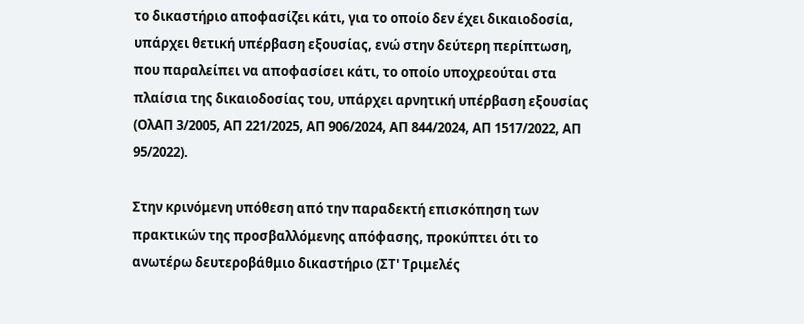το δικαστήριο αποφασίζει κάτι, για το οποίο δεν έχει δικαιοδοσία, υπάρχει θετική υπέρβαση εξουσίας, ενώ στην δεύτερη περίπτωση, που παραλείπει να αποφασίσει κάτι, το οποίο υποχρεούται στα πλαίσια της δικαιοδοσίας του, υπάρχει αρνητική υπέρβαση εξουσίας (ΟλΑΠ 3/2005, ΑΠ 221/2025, ΑΠ 906/2024, ΑΠ 844/2024, ΑΠ 1517/2022, ΑΠ 95/2022).

Στην κρινόμενη υπόθεση από την παραδεκτή επισκόπηση των πρακτικών της προσβαλλόμενης απόφασης, προκύπτει ότι το ανωτέρω δευτεροβάθμιο δικαστήριο (ΣΤ' Τριμελές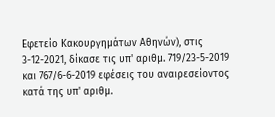Εφετείο Κακουργημάτων Αθηνών), στις 3-12-2021, δίκασε τις υπ' αριθμ. 719/23-5-2019 και 767/6-6-2019 εφέσεις του αναιρεσείοντος κατά της υπ' αριθμ.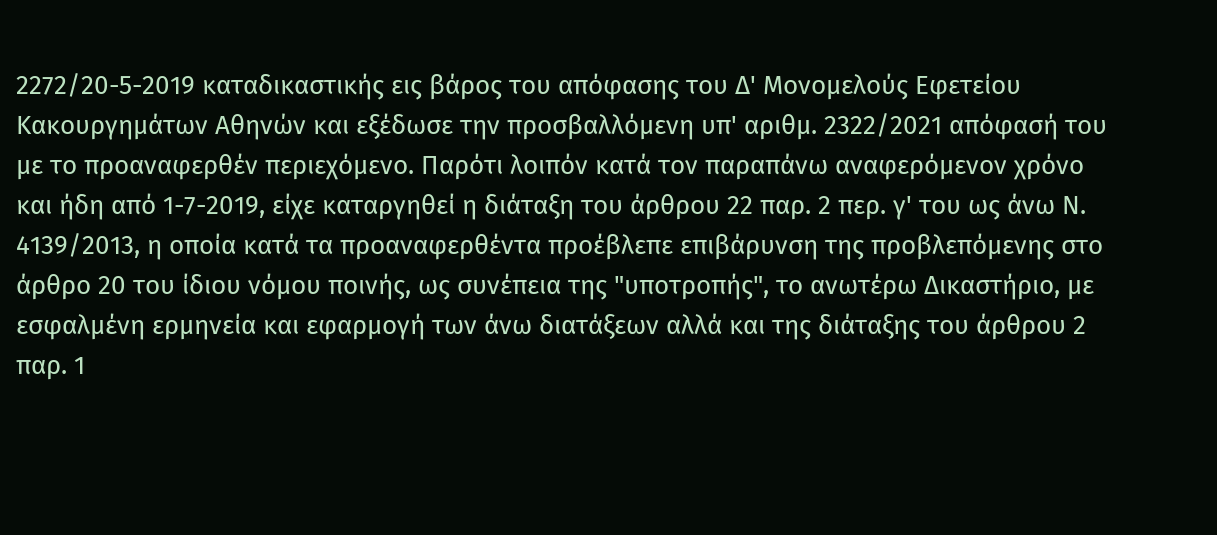2272/20-5-2019 καταδικαστικής εις βάρος του απόφασης του Δ' Μονομελούς Εφετείου Κακουργημάτων Αθηνών και εξέδωσε την προσβαλλόμενη υπ' αριθμ. 2322/2021 απόφασή του με το προαναφερθέν περιεχόμενο. Παρότι λοιπόν κατά τον παραπάνω αναφερόμενον χρόνο και ήδη από 1-7-2019, είχε καταργηθεί η διάταξη του άρθρου 22 παρ. 2 περ. γ' του ως άνω Ν. 4139/2013, η οποία κατά τα προαναφερθέντα προέβλεπε επιβάρυνση της προβλεπόμενης στο άρθρο 20 του ίδιου νόμου ποινής, ως συνέπεια της "υποτροπής", το ανωτέρω Δικαστήριο, με εσφαλμένη ερμηνεία και εφαρμογή των άνω διατάξεων αλλά και της διάταξης του άρθρου 2 παρ. 1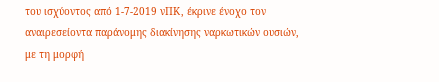του ισχύοντος από 1-7-2019 νΠΚ, έκρινε ένοχο τον αναιρεσείοντα παράνομης διακίνησης ναρκωτικών ουσιών, με τη μορφή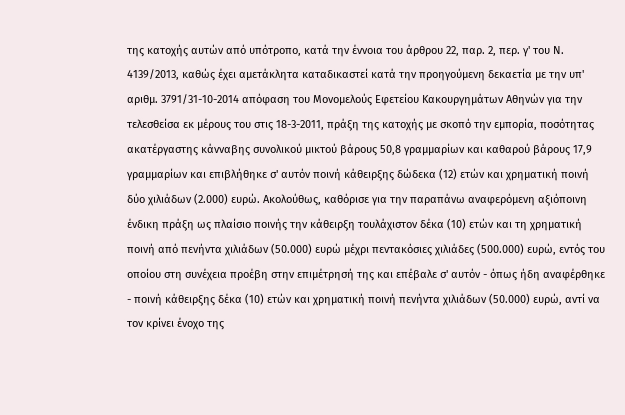της κατοχής αυτών από υπότροπο, κατά την έννοια του άρθρου 22, παρ. 2, περ. γ' του Ν. 4139/2013, καθώς έχει αμετάκλητα καταδικαστεί κατά την προηγούμενη δεκαετία με την υπ' αριθμ. 3791/31-10-2014 απόφαση του Μονομελούς Εφετείου Κακουργημάτων Αθηνών για την τελεσθείσα εκ μέρους του στις 18-3-2011, πράξη της κατοχής με σκοπό την εμπορία, ποσότητας ακατέργαστης κάνναβης συνολικού μικτού βάρους 50,8 γραμμαρίων και καθαρού βάρους 17,9 γραμμαρίων και επιβλήθηκε σ' αυτόν ποινή κάθειρξης δώδεκα (12) ετών και χρηματική ποινή δύο χιλιάδων (2.000) ευρώ. Ακολούθως, καθόρισε για την παραπάνω αναφερόμενη αξιόποινη ένδικη πράξη ως πλαίσιο ποινής την κάθειρξη τουλάχιστον δέκα (10) ετών και τη χρηματική ποινή από πενήντα χιλιάδων (50.000) ευρώ μέχρι πεντακόσιες χιλιάδες (500.000) ευρώ, εντός του οποίου στη συνέχεια προέβη στην επιμέτρησή της και επέβαλε σ' αυτόν - όπως ήδη αναφέρθηκε - ποινή κάθειρξης δέκα (10) ετών και χρηματική ποινή πενήντα χιλιάδων (50.000) ευρώ, αντί να τον κρίνει ένοχο της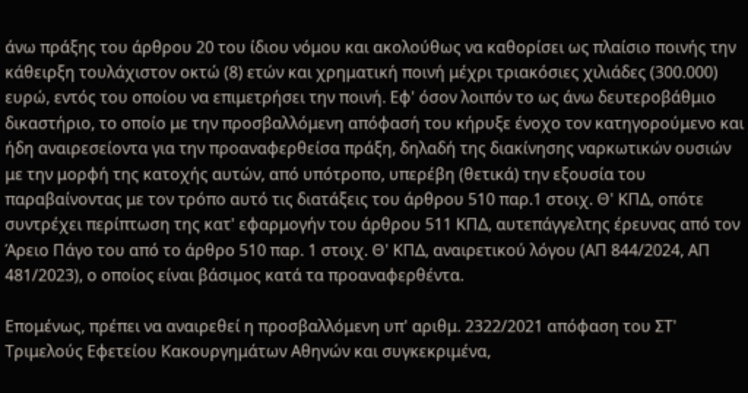άνω πράξης του άρθρου 20 του ίδιου νόμου και ακολούθως να καθορίσει ως πλαίσιο ποινής την κάθειρξη τουλάχιστον οκτώ (8) ετών και χρηματική ποινή μέχρι τριακόσιες χιλιάδες (300.000) ευρώ, εντός του οποίου να επιμετρήσει την ποινή. Εφ' όσον λοιπόν το ως άνω δευτεροβάθμιο δικαστήριο, το οποίο με την προσβαλλόμενη απόφασή του κήρυξε ένοχο τον κατηγορούμενο και ήδη αναιρεσείοντα για την προαναφερθείσα πράξη, δηλαδή της διακίνησης ναρκωτικών ουσιών με την μορφή της κατοχής αυτών, από υπότροπο, υπερέβη (θετικά) την εξουσία του παραβαίνοντας με τον τρόπο αυτό τις διατάξεις του άρθρου 510 παρ.1 στοιχ. Θ' ΚΠΔ, οπότε συντρέχει περίπτωση της κατ' εφαρμογήν του άρθρου 511 ΚΠΔ, αυτεπάγγελτης έρευνας από τον Άρειο Πάγο του από το άρθρο 510 παρ. 1 στοιχ. Θ' ΚΠΔ, αναιρετικού λόγου (ΑΠ 844/2024, ΑΠ 481/2023), ο οποίος είναι βάσιμος κατά τα προαναφερθέντα.

Επομένως, πρέπει να αναιρεθεί η προσβαλλόμενη υπ' αριθμ. 2322/2021 απόφαση του ΣΤ' Τριμελούς Εφετείου Κακουργημάτων Αθηνών και συγκεκριμένα,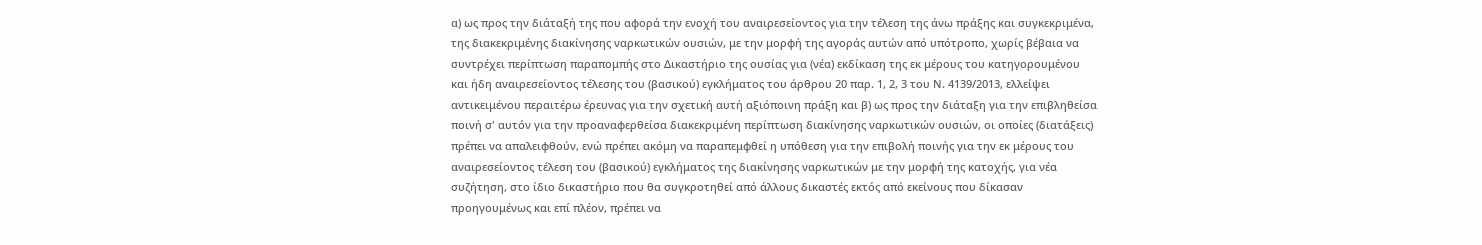α) ως προς την διάταξή της που αφορά την ενοχή του αναιρεσείοντος για την τέλεση της άνω πράξης και συγκεκριμένα, της διακεκριμένης διακίνησης ναρκωτικών ουσιών, με την μορφή της αγοράς αυτών από υπότροπο, χωρίς βέβαια να συντρέχει περίπτωση παραπομπής στο Δικαστήριο της ουσίας για (νέα) εκδίκαση της εκ μέρους του κατηγορουμένου και ήδη αναιρεσείοντος τέλεσης του (βασικού) εγκλήματος του άρθρου 20 παρ. 1, 2, 3 του Ν. 4139/2013, ελλείψει αντικειμένου περαιτέρω έρευνας για την σχετική αυτή αξιόποινη πράξη και β) ως προς την διάταξη για την επιβληθείσα ποινή σ' αυτόν για την προαναφερθείσα διακεκριμένη περίπτωση διακίνησης ναρκωτικών ουσιών, οι οποίες (διατάξεις) πρέπει να απαλειφθούν, ενώ πρέπει ακόμη να παραπεμφθεί η υπόθεση για την επιβολή ποινής για την εκ μέρους του αναιρεσείοντος τέλεση του (βασικού) εγκλήματος της διακίνησης ναρκωτικών με την μορφή της κατοχής, για νέα συζήτηση, στο ίδιο δικαστήριο που θα συγκροτηθεί από άλλους δικαστές εκτός από εκείνους που δίκασαν προηγουμένως και επί πλέον, πρέπει να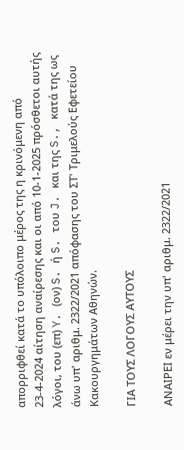απορριφθεί κατά το υπόλοιπο μέρος της η κρινόμενη από 23-4-2024 αίτηση αναίρεσης και οι από 10-1-2025 πρόσθετοι αυτής λόγοι, του (επ) Y. (ον) S. ή S. του J. και της S., κατά της ως άνω υπ' αριθμ. 2322/2021 απόφασης του ΣΤ' Τριμελούς Εφετείου Κακουργημάτων Αθηνών.

ΓΙΑ ΤΟΥΣ ΛΟΓΟΥΣ ΑΥΤΟΥΣ

ΑΝΑΙΡΕΙ εν μέρει την υπ' αριθμ. 2322/2021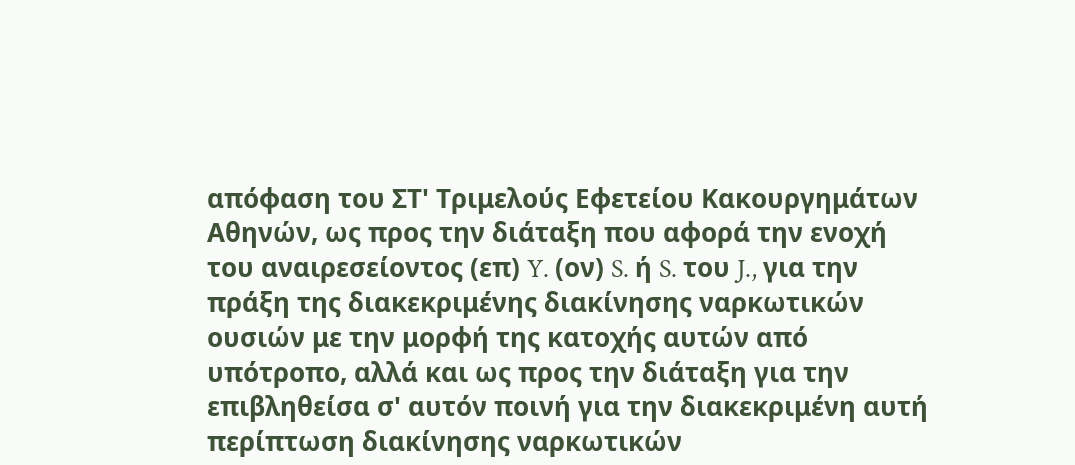απόφαση του ΣΤ' Τριμελούς Εφετείου Κακουργημάτων Αθηνών, ως προς την διάταξη που αφορά την ενοχή του αναιρεσείοντος (επ) Y. (ον) S. ή S. του J., για την πράξη της διακεκριμένης διακίνησης ναρκωτικών ουσιών με την μορφή της κατοχής αυτών από υπότροπο, αλλά και ως προς την διάταξη για την επιβληθείσα σ' αυτόν ποινή για την διακεκριμένη αυτή περίπτωση διακίνησης ναρκωτικών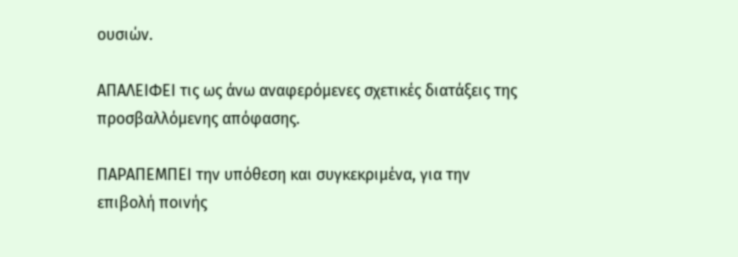ουσιών.

ΑΠΑΛΕΙΦΕΙ τις ως άνω αναφερόμενες σχετικές διατάξεις της προσβαλλόμενης απόφασης.

ΠΑΡΑΠΕΜΠΕΙ την υπόθεση και συγκεκριμένα, για την επιβολή ποινής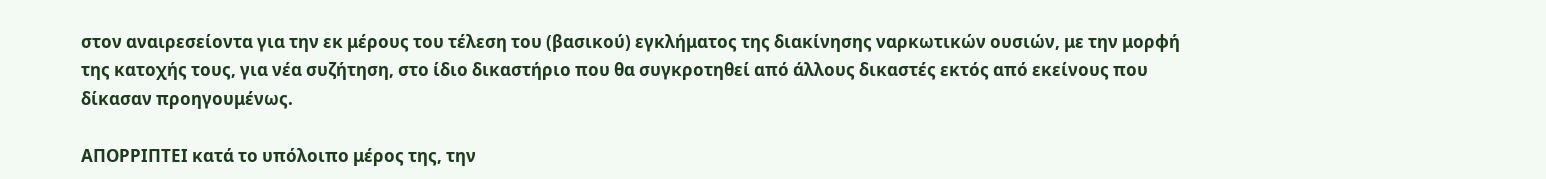στον αναιρεσείοντα για την εκ μέρους του τέλεση του (βασικού) εγκλήματος της διακίνησης ναρκωτικών ουσιών, με την μορφή της κατοχής τους, για νέα συζήτηση, στο ίδιο δικαστήριο που θα συγκροτηθεί από άλλους δικαστές εκτός από εκείνους που δίκασαν προηγουμένως.

ΑΠΟΡΡΙΠΤΕΙ κατά το υπόλοιπο μέρος της, την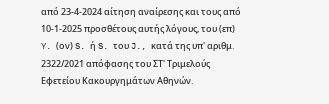από 23-4-2024 αίτηση αναίρεσης και τους από 10-1-2025 προσθέτους αυτής λόγους, του (επ) Y. (ον) S. ή S. του J., κατά της υπ' αριθμ. 2322/2021 απόφασης του ΣΤ' Τριμελούς Εφετείου Κακουργημάτων Αθηνών.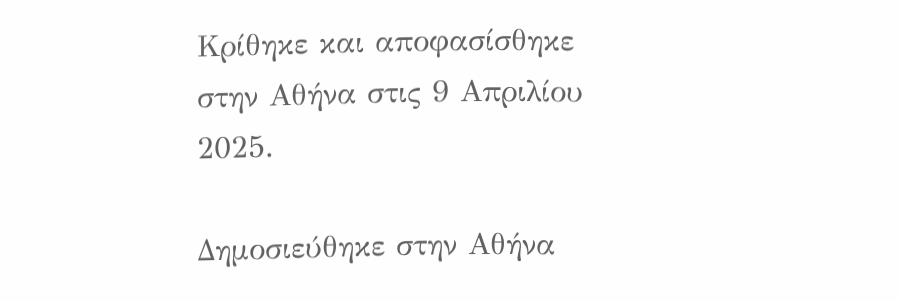Κρίθηκε και αποφασίσθηκε στην Αθήνα στις 9 Απριλίου 2025.

Δημοσιεύθηκε στην Αθήνα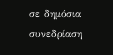σε δημόσια συνεδρίαση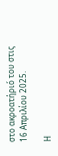στο ακροατήριό του στις 16 Απριλίου 2025.

Η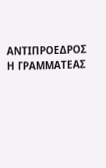ΑΝΤΙΠΡΟΕΔΡΟΣ Η ΓΡΑΜΜΑΤΕΑΣ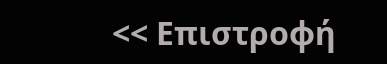<< Επιστροφή